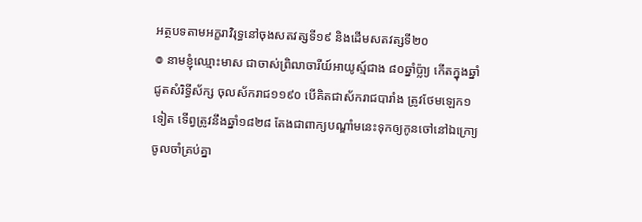អត្ថបទតាមអក្ខរាវិរុទ្ធនៅចុងសតវត្សទី១៩ និងដើមសតវត្សទី២០
៙ នាមខ្ញុំឈ្មោះមាស ជាចាស់ព្រិឍាចារីយ៍អាយូស្ម៍ជាង ៨០ឆ្នាំប៉្លា្យ កើតក្នុងឆ្នាំជូតសំរិទ្ធីស័ក្ស ចុលស័ករាជ១១៩០ បើគិតជាស័ករាជបារាំង ត្រូវថែមឡេក១ទៀត ទើព្វត្រូវនឹងឆ្នាំ១៨២៨ តែងជាពាក្យបណ្ឌាំមនេះទុកឲ្យកូនចៅនៅឯក្រោ្យចូលចាំគ្រប់គ្នា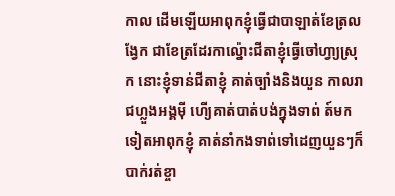កាល ដើមឡើយអាពុកខ្ញុំធ្វើជាបាឡាត់ខែត្រលង្វែក ជាខែត្រដែរកាល៉្នោះជីតាខ្ញុំធ្វើចៅហ្វា្យស្រុក នោះខ្ញុំទាន់ជីតាខ្ញុំ គាត់ច្បាំងនិងយួន កាលរាជហ្លួងអង្គម៉ី ហើ្យគាត់បាត់បង់ក្នុងទាព់ ត៍មកទៀតអាពុកខ្ញុំ គាត់នាំកងទាព់ទៅដេញយួនៗក៏បាក់រត់ខ្ចា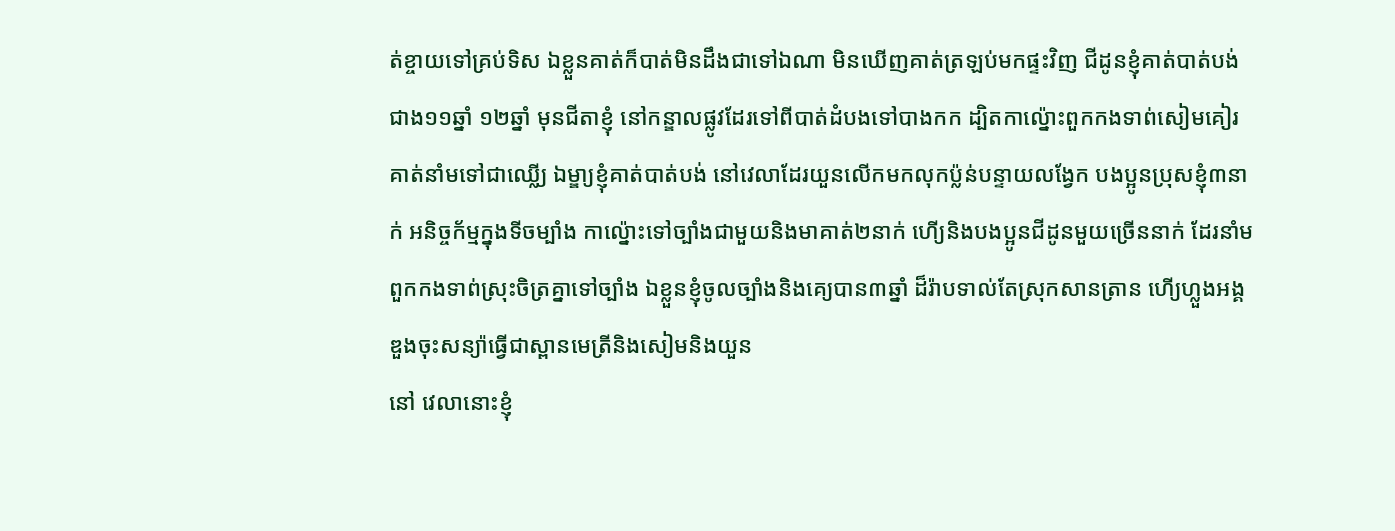ត់ខ្ចាយទៅគ្រប់ទិស ឯខ្លួនគាត់ក៏បាត់មិនដឹងជាទៅឯណា មិនឃើញគាត់ត្រឡប់មកផ្ទះវិញ ជីដូនខ្ញុំគាត់បាត់បង់ជាង១១ឆ្នាំ ១២ឆ្នាំ មុនជីតាខ្ញុំ នៅកន្ឌាលផ្លូវដែរទៅពីបាត់ដំបងទៅបាងកក ដ្បិតកាល៉្នោះពួកកងទាព់សៀមគៀរគាត់នាំមទៅជាឈ្លើ្យ ឯម្ឌា្យខ្ញុំគាត់បាត់បង់ នៅវេលាដែរយួនលើកមកលុកប៉្លន់បន្ទាយលង្វែក បងប្អូនប្រុសខ្ញុំ៣នាក់ អនិច្ចក័ម្មក្នុងទីចម្បាំង កាល៉្នោះទៅច្បាំងជាមួយនិងមាគាត់២នាក់ ហើ្យនិងបងប្អូនជីដូនមួយច្រើននាក់ ដែរនាំមពួកកងទាព់ស្រុះចិត្រគ្នាទៅច្បាំង ឯខ្លួនខ្ញុំចូលច្បាំងនិងគេ្យបាន៣ឆ្នាំ ដ៏រ៉ាបទាល់តែស្រុកសានត្រាន ហើ្យហ្លួងអង្គឌួងចុះសន្យ៉ាធ្វើជាស្ពានមេត្រីនិងសៀមនិងយួន
នៅ វេលានោះខ្ញុំ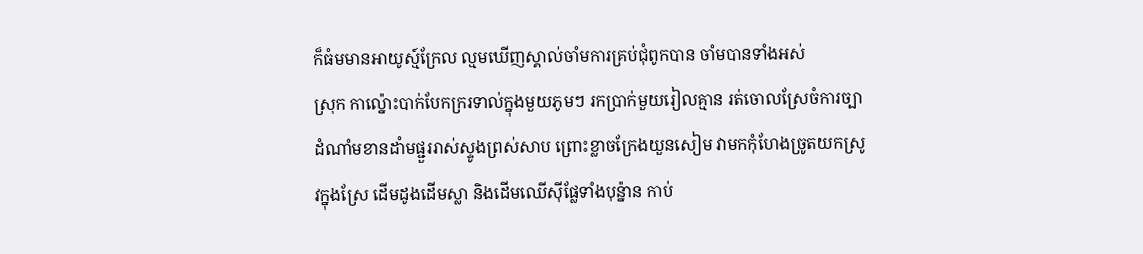ក៏ធំមមានអាយូស្ម៍ក្រែល ល្មមឃើញស្គាល់ចាំមការគ្រប់ជុំពូកបាន ចាំមបានទាំងអស់
ស្រុក កាល៉្នោះបាក់បែកក្ររទាល់ក្នុងមួយភូមៗ រកប្រាក់មួយរៀលគ្មាន រត់ចោលស្រែចំការច្បាដំណាំមខានដាំមផ្ជួររាស់ស្ទូងព្រស់សាប ព្រោះខ្លាចក្រែងយួនសៀម វាមកកុំហែងច្រូតយកស្រូវក្នុងស្រែ ដើមដូងដើមស្លា និងដើមឈើស៊ីផ្លែទាំងបុន៉្នាន កាប់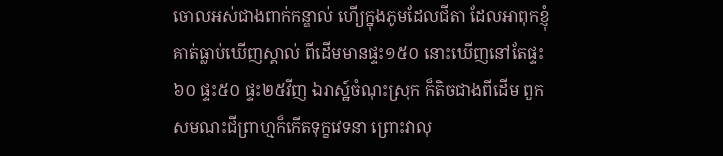ចោលអស់ជាងពាក់កន្ឌាល់ ហើ្យក្នុងភូមដែលជីតា ដែលអាពុកខ្ញុំគាត់ធ្លាប់ឃើញស្គាល់ ពីដើមមានផ្ទះ១៥០ នោះឃើញនៅតែផ្ទះ៦០ ផ្ទះ៥០ ផ្ទះ២៥វីញ ឯរាស្ឋ៍ចំណុះស្រុក ក៏តិចជាងពីដើម ពួកសមណះជីព្រាហ្មក៏កើតទុក្ខវេទនា ព្រោះវាលុ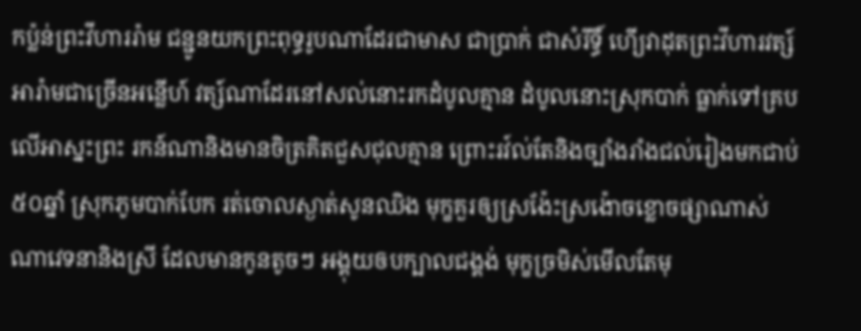កប៉្លន់ព្រះវីហាររ៉ាម ជន្ជូនយកព្រះពុទ្ធរូបណាដែរជាមាស ជាប្រាក់ ជាសំរីទ្ធិ៍ ហើ្យវាដុតព្រះវីហារវត្ស៍អារ៉ាមជាច្រើនអន្លើហ៍ វត្ស៍ណាដែរនៅសល់នោះរកដំបូលគ្មាន ដំបូលនោះស្រុកបាក់ ធ្លាក់ទៅគ្របលើអាស្នះព្រះ រកន៍ណានិងមានចិត្រគិតជួសជុលគ្មាន ព្រោះរវ៍ល់តែនិងច្បាំងរាំងជល់រៀងមកជាប់៥០ឆ្នាំ ស្រុកភូមបាក់បែក រត់ចោលស្ងាត់សូនឈិង មុក្ខគួរឲ្យស្រង៉ែះស្រង៉ោចខ្លោចផ្សាណាស់ ណាវេទនានិងស្រី ដែលមានកូនតូចៗ អង្គុយឲបក្បាលជង្គង់ មុក្ខច្រមិស់មើលតែមុ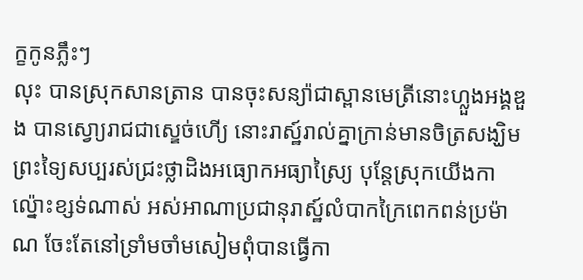ក្ខកូនភ្លឹះៗ
លុះ បានស្រុកសានត្រាន បានចុះសន្យ៉ាជាស្ពានមេត្រីនោះហ្លួងអង្គឌួង បានស្វោ្យរាជជាស្ឌេច់ហើ្យ នោះរាស្ឋ៍រាល់គ្នាក្រាន់មានចិត្រសង្ឃិម ព្រះទ្យៃសប្បរស់ជ្រះថ្លាដិងអធ្យោកអធ្យាស្រៃ្យ បុន្តែស្រុកយើងកាល៉្នោះខ្សទ់ណាស់ អស់អាណាប្រជានុរាស្ឋ៍លំបាកក្រៃពេកពន់ប្រម៉ាណ ចែះតែនៅទ្រាំមចាំមសៀមពុំបានធ្វើកា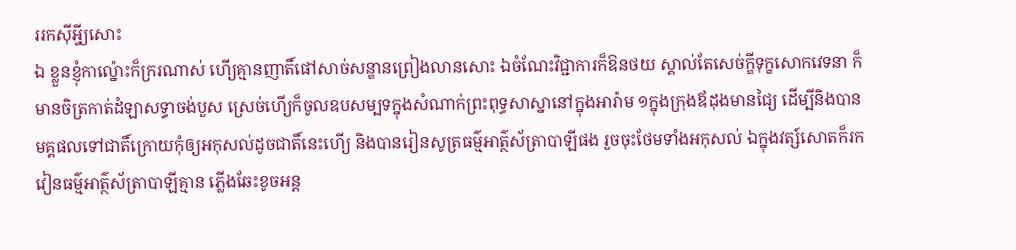ររកស៊ីអ្វី្យសោះ
ឯ ខ្លួនខ្ញុំកាល៉្នោះក៏ក្ររណាស់ ហើ្យគ្មានញាតិ៍ផៅសាច់សន្ឌានព្រៀងលានសោះ ឯចំណែះវិជ្ជាការក៏ឱនថយ ស្គាល់តែសេច់ក្ឌីទុក្ខសោកវេទនា ក៏មានចិត្រកាត់ដំឡាសទ្ធាចង់បួស ស្រេច់ហើ្យក៏ចូលឧបសម្បទក្នុងសំណាក់ព្រះពុទ្ធសាស្នានៅក្នុងអារ៉ាម ១ក្នុងក្រុងឪដុងមានជ្យៃ ដើម្បីនិងបានមគ្គផលទៅជាតិ៍ក្រោយកុំឲ្យអកុសល់ដូចជាតិ៍នេះហើ្យ និងបានរៀនសូត្រធម៌្មអាត៌្ថស័ត្រាបាឡីផង រួចចុះថែមទាំងអកុសល់ ឯក្នុងវត្ស៍សោតក៏រកវៀនធម៌្មអាត៌្ថស័ត្រាបាឡីគ្មាន ភ្លើងឆែះខូចអន្ត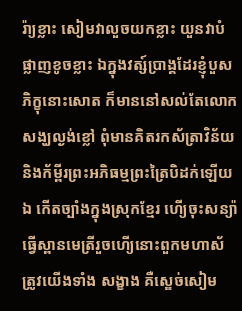រ៉ា្យខ្លាះ សៀមវាលួចយកខ្លាះ យួនវាបំផ្លាញខូចខ្លាះ ឯក្នុងវត្ស៍ប្រាង្គដែរខ្ញុំបួសភិក្ខុនោះសោត ក៏មាននៅសល់តែលោកសង្ឃល្ងង់ខ្លៅ ពុំមានគិតរកស័ត្រាវិន័យ និងក័ម្ពីរព្រះអភិធម្មព្រះត្រៃបិដក់ឡើយ
ឯ កើតច្បាំងក្នុងស្រុកខ្មែរ ហើ្យចុះសន្យ៉ាធ្វើស្ពានមេត្រីរួចហើ្យនោះពួកមហាស័ត្រូវយើងទាំង សង្ខាង គឺស្ឌេច់សៀម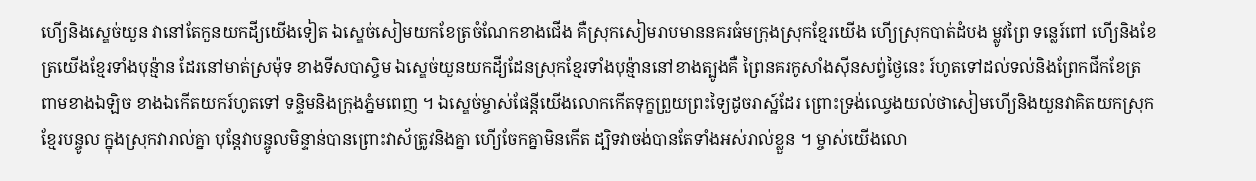ហើ្យនិងស្ឌេច់យួន វានៅតែកួនយកដី្យយើងទៀត ឯស្ឌេច់សៀមយកខែត្រចំណែកខាងជើង គឺស្រុកសៀមរាបមាននគរធំមក្រុងស្រុកខ្មែរយើង ហើ្យស្រុកបាត់ដំបង ម្លូវព្រៃ ទន្លេរ៍ពៅ ហើ្យនិងខែត្រយើងខ្មែរទាំងបុន្ម៉ាន ដែរនៅមាត់ស្រម៉ុទ ខាងទីសបាស្ចិម ឯស្ឌេច់យួនយកដី្យដែនស្រុកខ្មែរទាំងបុន្ម៉ាននៅខាងត្បូងគឺ ព្រៃនគរកូសាំងស៊ីនសព្វ់ថ្ងៃនេះ រ៍ហូតទៅដល់ទល់និងព្រែកជីកខែត្រពាមខាងឯឡិច ខាងឯកើតយករ៍ហូតទៅ ទន្ទិមនិងក្រុងភ្នំមពេញ ។ ឯស្ឌេច់ម្ចាស់ផែន្ដីយើងលោកកើតទុក្ខព្រួយព្រះទ្យៃដូចរាស្ឋ៍ដែរ ព្រោះទ្រង់ឈ្វេងយល់ថាសៀមហើ្យនិងយួនវាគិតយកស្រុកខ្មែរបន្ចូល ក្នុងស្រុកវារាល់គ្នា បុន្តែវាបន្ចូលមិន្ទាន់បានព្រោះវាស័ត្រូវនិងគ្នា ហើ្យចែកគ្នាមិនកើត ដ្បិទវាចង់បានតែទាំងអស់រាល់ខ្លួន ។ ម្ចាស់យើងលោ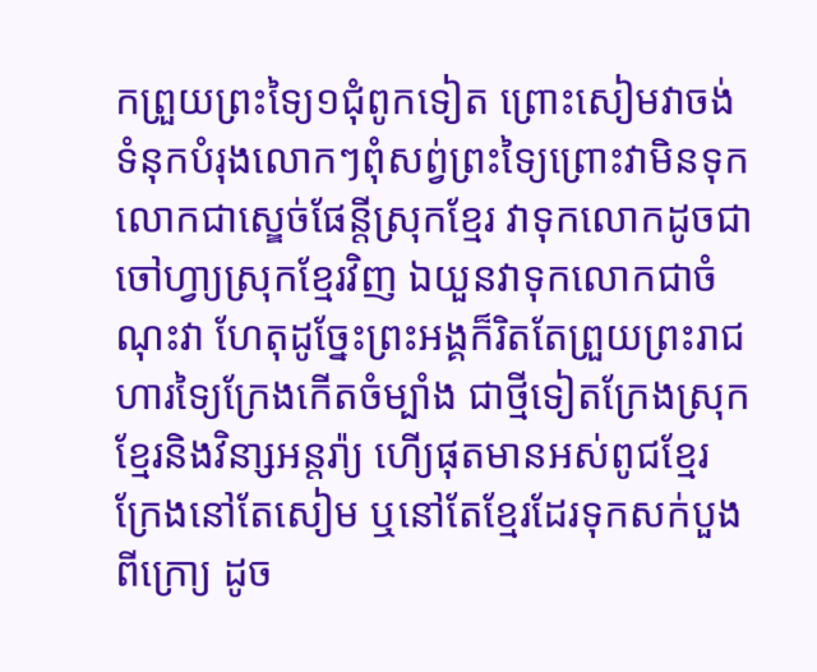កព្រួយព្រះទ្យៃ១ជុំពូកទៀត ព្រោះសៀមវាចង់ទំនុកបំរុងលោកៗពុំសព្វ់ព្រះទ្យៃព្រោះវាមិនទុក លោកជាស្ឌេច់ផែន្ដីស្រុកខ្មែរ វាទុកលោកដូចជាចៅហ្វា្យស្រុកខ្មែរវិញ ឯយួនវាទុកលោកជាចំណុះវា ហែតុដូច្នែះព្រះអង្គក៏រិតតែព្រួយព្រះរាជហារទ្យៃក្រែងកើតចំម្បាំង ជាថ្មីទៀតក្រែងស្រុកខ្មែរនិងវិនា្សអន្តរ៉ា្យ ហើ្យផុតមានអស់ពូជខ្មែរក្រែងនៅតែសៀម ឬនៅតែខ្មែរដែរទុកសក់បួងពីក្រោ្យ ដូច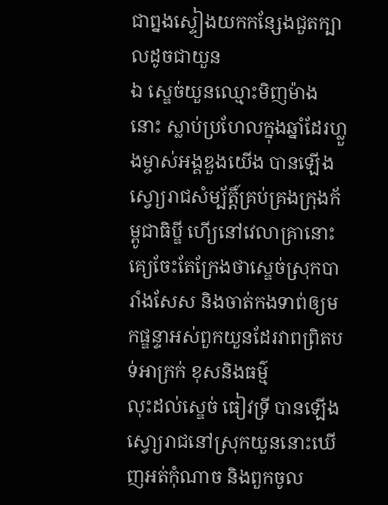ជាព្នងស្ទៀងយកកន្សែងជួតក្បាលដូចជាយួន
ឯ ស្ឌេច់យួនឈ្មោះមិញម៉ាងនោះ ស្លាប់ប្រហែលក្នុងឆ្នាំដែរហ្លួងម្ចាស់អង្គឌួងយើង បានឡើងស្វោ្យរាជសំម្ប័ត្តិ៍គ្រប់គ្រងក្រុងក័ម្ពូជាធិប្ឌី ហើ្យនៅវេលាគ្រានោះគេ្យចែះតែក្រែងថាស្ឌេច់ស្រុកបារាំងសែស និងចាត់កងទាព់ឲ្យមកផ្ឌន្ទាអស់ពួកយួនដែរវាពព្រិតបទ់អាក្រក់ ខុសនិងធម៌្ម
លុះដល់ស្ឌេច់ ធៀវទ្រី បានឡើងស្វោ្យរាជនៅស្រុកយួននោះឃើញអត់កុំណាច និងពួកចូល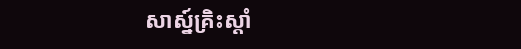សាស្ន៍គ្រិះស្តាំ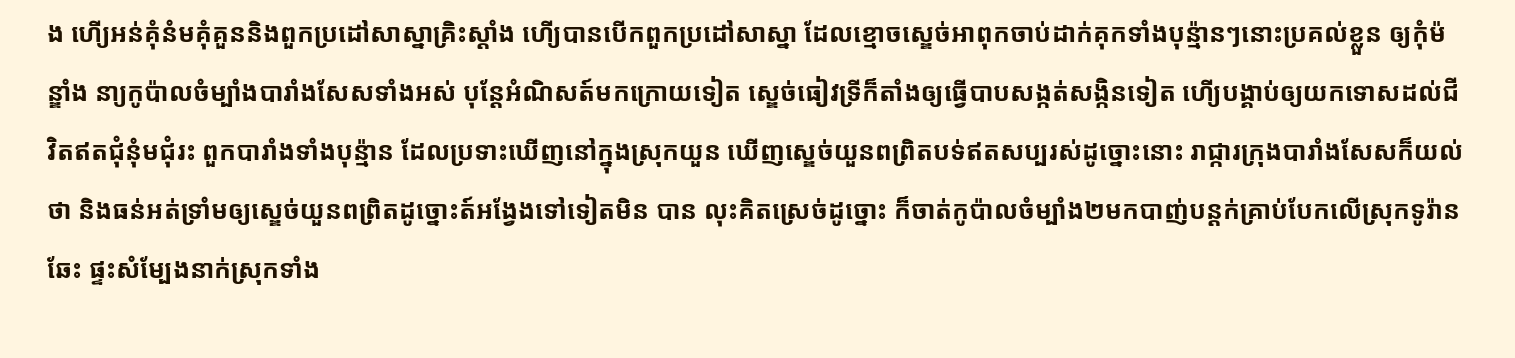ង ហើ្យអន់គុំនំមគុំគួននិងពួកប្រដៅសាស្នាគ្រិះស្តាំង ហើ្យបានបើកពួកប្រដៅសាស្នា ដែលខ្មោចស្ឌេច់អាពុកចាប់ដាក់គុកទាំងបុន្ម៉ានៗនោះប្រគល់ខ្លួន ឲ្យកុំម៉ន្ឌាំង នា្យកូប៉ាលចំម្បាំងបារាំងសែសទាំងអស់ បុន្តែអំណិសត៍មកក្រោយទៀត ស្ឌេច់ធៀវទ្រីក៏តាំងឲ្យធ្វើបាបសង្កត់សង្កិនទៀត ហើ្យបង្គាប់ឲ្យយកទោសដល់ជីវិតឥតជុំនុំមជុំរះ ពួកបារាំងទាំងបុន្ម៉ាន ដែលប្រទាះឃើញនៅក្នុងស្រុកយួន ឃើញស្ឌេច់យួនពព្រិតបទ់ឥតសប្បរស់ដូច្នោះនោះ រាជ្ការក្រុងបារាំងសែសក៏យល់ថា និងធន់អត់ទ្រាំមឲ្យស្ឌេច់យួនពព្រិតដូច្នោះត៍អង្វែងទៅទៀតមិន បាន លុះគិតស្រេច់ដូច្នោះ ក៏ចាត់កូប៉ាលចំម្បាំង២មកបាញ់បន្តក់គ្រាប់បែកលើស្រុកទូរ៉ានឆែះ ផ្ទះសំម្បែងនាក់ស្រុកទាំង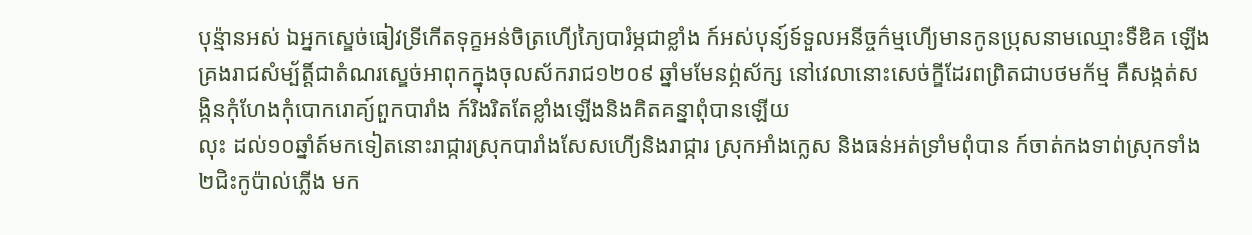បុន្ម៉ានអស់ ឯអ្នកស្ឌេច់ធៀវទ្រីកើតទុក្ខអន់ចិត្រហើ្យភ្យៃបារំម្ភជាខ្លាំង ក៍អស់បុន្យ៍ទ៍ទួលអនីច្ចក៌ម្មហើ្យមានកូនប្រុសនាមឈ្មោះទឺឌិគ ឡើងគ្រងរាជសំម្ប័ត្តិ៍ជាតំណរស្ឌេច់អាពុកក្នុងចុលស័ករាជ១២០៩ ឆ្នាំមមែនព្ភ់ស័ក្ស នៅវេលានោះសេច់ក្ឌីដែរពព្រិតជាបថមក័ម្ម គឺសង្កត់សង្កិនកុំហែងកុំបោករោគ្យ៍ពួកបារាំង ក៍រិងរិតតែខ្លាំងឡើងនិងគិតគន្នាពុំបានឡើយ
លុះ ដល់១០ឆ្នាំត៍មកទៀតនោះរាជ្ការស្រុកបារាំងសែសហើ្យនិងរាជ្ការ ស្រុកអាំងក្លេស និងធន់អត់ទ្រាំមពុំបាន ក៍ចាត់កងទាព់ស្រុកទាំង២ជិះកូប៉ាល់ភ្លើង មក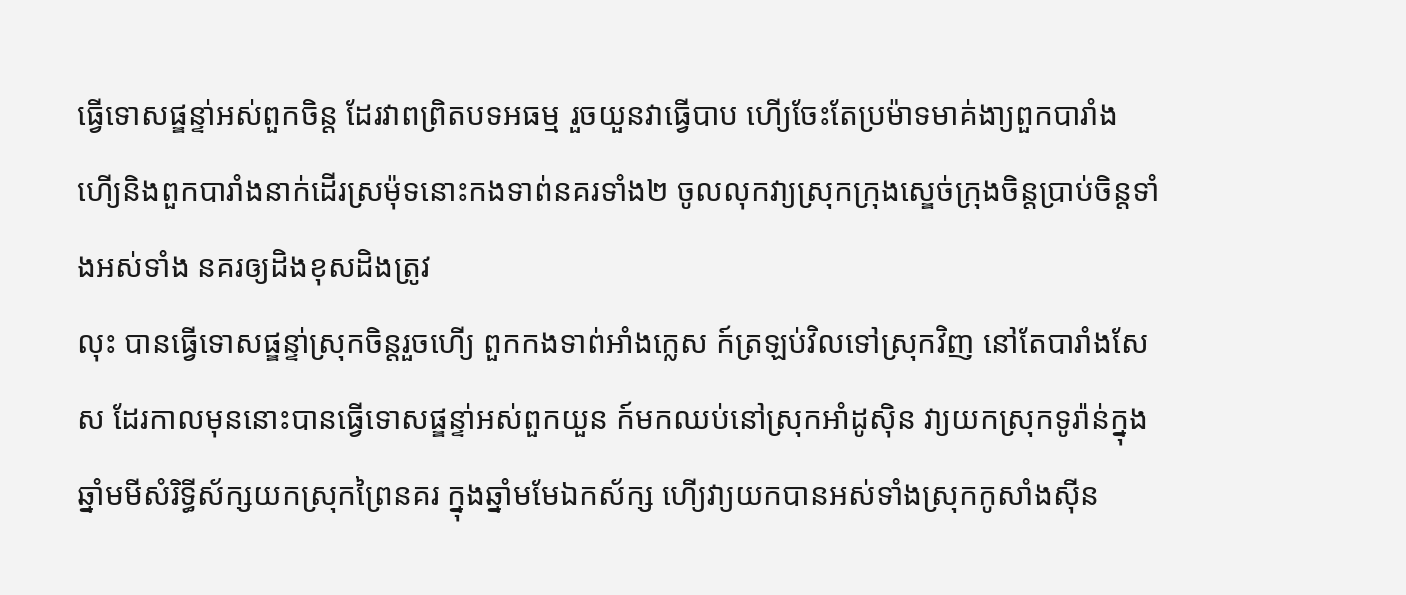ធ្វើទោសផ្ឌន្ទា់អស់ពួកចិន្ត ដែរវាពព្រិតបទអធម្ម រួចយួនវាធ្វើបាប ហើ្យចែះតែប្រម៉ាទមាគ់ងា្យពួកបារាំង ហើ្យនិងពួកបារាំងនាក់ដើរស្រម៉ុទនោះកងទាព់នគរទាំង២ ចូលលុកវា្យស្រុកក្រុងស្ឌេច់ក្រុងចិន្តប្រាប់ចិន្តទាំងអស់ទាំង នគរឲ្យដិងខុសដិងត្រូវ
លុះ បានធ្វើទោសផ្ឌន្ទា់ស្រុកចិន្តរួចហើ្យ ពួកកងទាព់អាំងក្លេស ក៍ត្រឡប់វិលទៅស្រុកវិញ នៅតែបារាំងសែស ដែរកាលមុននោះបានធ្វើទោសផ្ឌន្ទា់អស់ពួកយួន ក៍មកឈប់នៅស្រុកអាំដូស៊ិន វា្យយកស្រុកទូរ៉ាន់ក្នុងឆ្នាំមមីសំរិទ្ធីស័ក្សយកស្រុកព្រៃនគរ ក្នុងឆ្នាំមមែឯកស័ក្ស ហើ្យវា្យយកបានអស់ទាំងស្រុកកូសាំងស៊ីន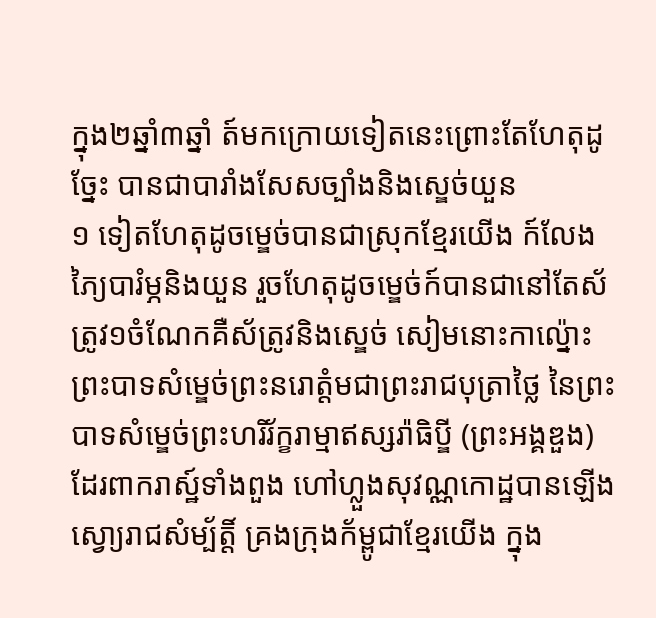ក្នុង២ឆ្នាំ៣ឆ្នាំ ត៍មកក្រោយទៀតនេះព្រោះតែហែតុដូច្នែះ បានជាបារាំងសែសច្បាំងនិងស្ឌេច់យួន
១ ទៀតហែតុដូចម្ឌេច់បានជាស្រុកខ្មែរយើង ក៍លែងភ្យៃបារំម្ភនិងយួន រួចហែតុដូចម្ឌេច់ក៍បានជានៅតែស័ត្រូវ១ចំណែកគឺស័ត្រូវនិងស្ឌេច់ សៀមនោះកាល៉្នោះព្រះបាទសំម្ឌេច់ព្រះនរោត្តំមជាព្រះរាជបុត្រាថ្លៃ នៃព្រះបាទសំម្ឌេច់ព្រះហរិរ័ក្ខរាម្មាឥស្សរ៉ាធិប្ឌី (ព្រះអង្គឌួង) ដែរពាករាស្ឋ៍ទាំងពួង ហៅហ្លួងសុវណ្ណកោដ្ឋបានឡើងស្វោ្យរាជសំម្ប័ត្តិ៍ គ្រងក្រុងក័ម្ពូជាខ្មែរយើង ក្នុង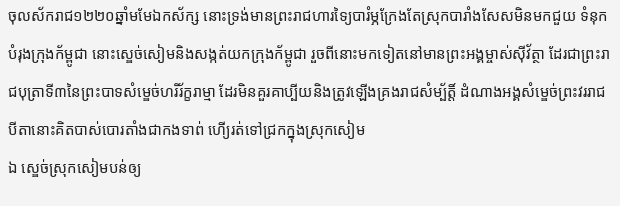ចុលស័ករាជ១២២០ឆ្នាំមមែឯកស័ក្ស នោះទ្រង់មានព្រះរាជហារទ្យៃបារំម្ភក្រែងតែស្រុកបារាំងសែសមិនមកជួយ ទំនុកបំរុងក្រុងក័ម្ពូជា នោះស្ឌេច់សៀមនិងសង្កត់យកក្រុងក័ម្ពូជា រួចពីនោះមកទៀតនៅមានព្រះអង្គម្ចាស់ស៊ីវ័ត្ថា ដែរជាព្រះរាជបុត្រាទី៣នៃព្រះបាទសំម្ឌេច់ហរិរ័ក្ខរាម្មា ដែរមិនគួរគាប្បីយនិងត្រូវឡើងគ្រងរាជសំម្ប័ត្តិ៍ ដំណាងអង្គសំម្ឌេច់ព្រះវររាជបីតានោះគិតបាស់បោរតាំងជាកងទាព់ ហើ្យរត់ទៅជ្រកក្នុងស្រុកសៀម
ឯ ស្ឌេច់ស្រុកសៀមបន់ឲ្យ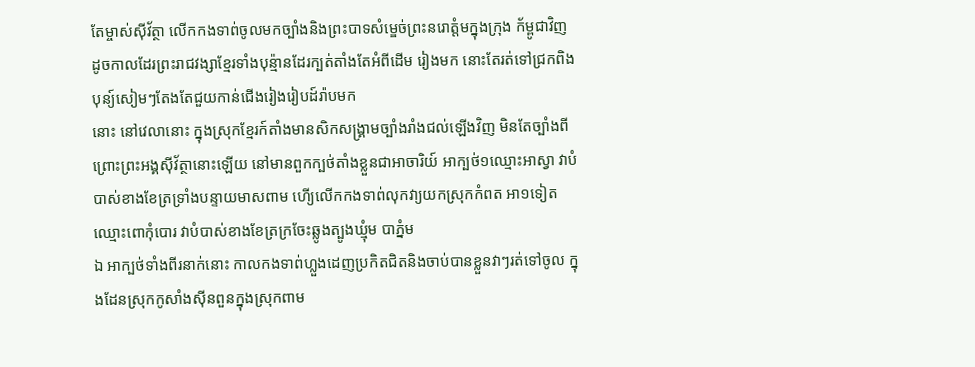តែម្ចាស់ស៊ីវ័ត្ថា លើកកងទាព់ចូលមកច្បាំងនិងព្រះបាទសំម្ឌេច់ព្រះនរោត្តំមក្នុងក្រុង ក័ម្ពូជាវិញ ដូចកាលដែរព្រះរាជវង្សាខ្មែរទាំងបុន៉្មានដែរក្បត់តាំងតែអំពីដើម រៀងមក នោះតែរត់ទៅជ្រកពិងបុន្យ៍សៀមៗតែងតែជួយកាន់ជើងរៀងរៀបដ៍រ៉ាបមក
នោះ នៅវេលានោះ ក្នុងស្រុកខ្មែរក៍តាំងមានសិកសង្គ្រាមច្បាំងរាំងជល់ឡើងវិញ មិនតែច្បាំងពីព្រោះព្រះអង្គស៊ីវ័ត្ថានោះឡើយ នៅមានពួកក្បថ់តាំងខ្លួនជាអាចារិយ៍ អាក្បថ់១ឈ្មោះអាស្វា វាបំបាស់ខាងខែត្រទ្រាំងបន្ទាយមាសពាម ហើ្យលើកកងទាព់លុកវា្យយកស្រុកកំពត អា១ទៀតឈ្មោះពោកុំបោរ វាបំបាស់ខាងខែត្រក្រចែះឆ្លូងត្បូងឃ្មុំម បាភ្នំម
ឯ អាក្បថ់ទាំងពីរនាក់នោះ កាលកងទាព់ហ្លួងដេញប្រកិតជិតនិងចាប់បានខ្លួនវាៗរត់ទៅចូល ក្នុងដែនស្រុកកូសាំងស៊ីនពួនក្នុងស្រុកពាម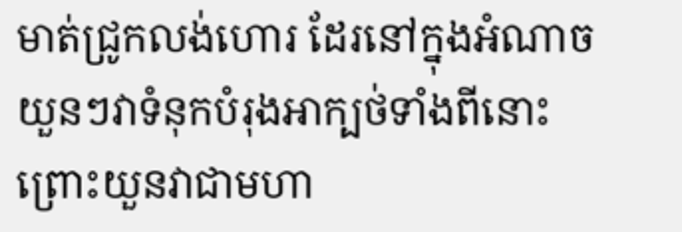មាត់ជ្រូកលង់ហោរ ដែរនៅក្នុងអំណាចយួនៗវាទំនុកបំរុងអាក្បថ់ទាំងពីនោះ ព្រោះយួនវាជាមហា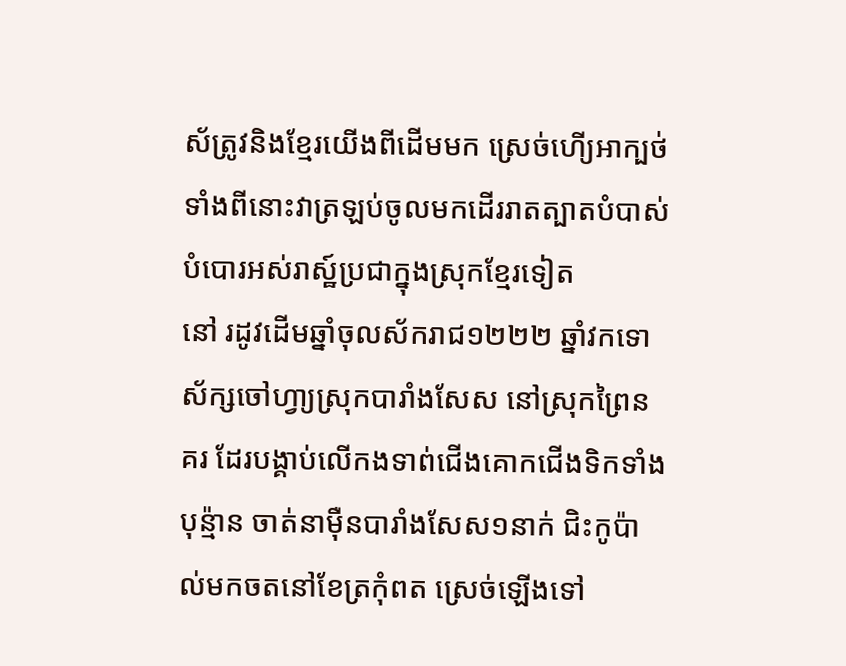ស័ត្រូវនិងខ្មែរយើងពីដើមមក ស្រេច់ហើ្យអាក្បថ់ទាំងពីនោះវាត្រឡប់ចូលមកដើររាតត្បាតបំបាស់ បំបោរអស់រាស្ឋ៍ប្រជាក្នុងស្រុកខ្មែរទៀត
នៅ រដូវដើមឆ្នាំចុលស័ករាជ១២២២ ឆ្នាំវកទោស័ក្សចៅហ្វា្យស្រុកបារាំងសែស នៅស្រុកព្រៃនគរ ដែរបង្គាប់លើកងទាព់ជើងគោកជើងទិកទាំងបុន៉្មាន ចាត់នាម៉ឺនបារាំងសែស១នាក់ ជិះកូប៉ាល់មកចតនៅខែត្រកុំពត ស្រេច់ឡើងទៅ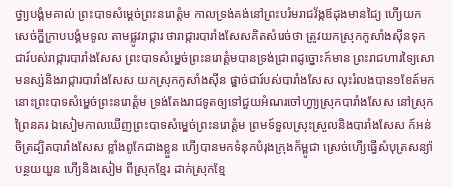ថ្វា្យបង្គំមគាល់ ព្រះបាទសំម្ដេច់ព្រះនរោត្តំម កាលទ្រង់គង់នៅព្រះបរំមរាជវ័ង្កឪដុងមានជ្យៃ ហើ្យយកសេច់ក្ឌីក្រាបបង្គំមទូល តាមផ្លូវរាជ្ការ ថារាជ្ការបារាំងសែសគិតសំរេច់ថា ត្រូវយកស្រុកកូសាំងស៊ីនទុកជារ៍បស់រាជ្ការបារាំងសែស ព្រះបាទសំម្ឌេច់ព្រះនរោត្តំមបានទ្រង់ជ្រាពដូច្នោះក៍មាន ព្រះរាជហារទ្យៃសោមនស្ស់និងរាជ្ការបារាំងសែស យកស្រុកកូសាំងស៊ីន ផ្ឌាច់ជារ៍បស់បារាំងសែស លុះរំលងបាន១ខែត៍មក នោះព្រះបាទសំម្ឌេច់ព្រះនរោត្តំម ទ្រង់តែងរាជទូតឲ្យទៅជួយអំណរចៅហ្វា្យស្រុកបារាំងសែស នៅស្រុកព្រៃនគរ ឯសៀមកាលឃើញព្រះបាទសំម្ឌេច់ព្រះនរោត្តំម ព្រមទ៍ទួលស្រុះស្រួលនិងបារាំងសែស ក៍អន់ចិត្រដ្បិតបារាំងសែស ខ្លាំងពូកែជាងខ្លួន ហើ្យបានមកទំនុកបំរុងក្រុងក័ម្ពូជា ស្រេច់ហើ្យធ្វើសំបុត្រសន្យ៉ា បន្ថយយួន ហើ្យនិងសៀម ពីស្រុកខ្មែរ ដាក់ស្រុកខ្មែ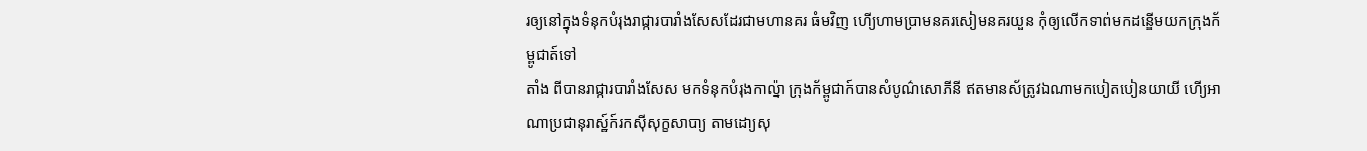រឲ្យនៅក្នុងទំនុកបំរុងរាជ្ការបារាំងសែសដែរជាមហានគរ ធំមវិញ ហើ្យហាមប្រាមនគរសៀមនគរយួន កុំឲ្យលើកទាព់មកដន្ឌើមយកក្រុងក័ម្ពូជាត៍ទៅ
តាំង ពីបានរាជ្ការបារាំងសែស មកទំនុកបំរុងកាល្ន៉ា ក្រុងក័ម្ពូជាក៍បានសំបូណ៌សោភីនី ឥតមានស័ត្រូវឯណាមកបៀតបៀនយាយី ហើ្យអាណាប្រជានុរាស្ឋ៍ក៍រកស៊ីសុក្ខសាបា្យ តាមដោ្យសុ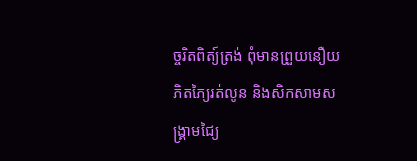ច្ចរិតពិត្យ៍ត្រង់ ពុំមានព្រួយនឿយភិតភ្យៃរត់លូន និងសិកសាមសង្គ្រាមជ្យៃ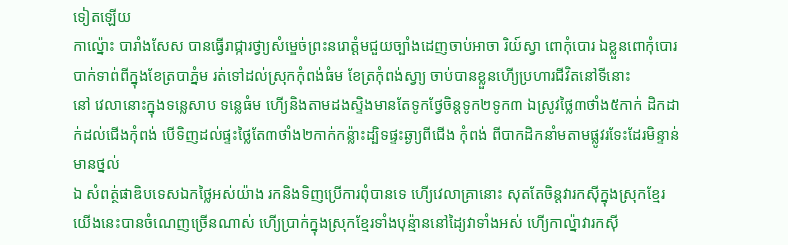ទៀតឡើយ
កាល្ន៉ោះ បារាំងសែស បានធ្វើរាជ្ការថ្វា្យសំម្ឌេច់ព្រះនរោត្តំមជួយច្បាំងដេញចាប់អាចា រិយ៍ស្វា ពោកុំបោរ ឯខ្លួនពោកុំបោរបាក់ទាព់ពីក្នុងខែត្របាភ្នំម រត់ទៅដល់ស្រុកកុំពង់ធំម ខែត្រកុំពង់ស្វា្យ ចាប់បានខ្លួនហើ្យប្រហារជីវិតនៅទីនោះ
នៅ វេលានោះក្នុងទន្លេសាប ទន្លេធំម ហើ្យនិងតាមដងស្ទិងមានតែទូកថ្វែចិន្តទូក២ទូក៣ ឯស្រូវថ្លៃ៣ថាំង៥កាក់ ដិកដាក់ដល់ជើងកុំពង់ បើទិញដល់ផ្ទះថ្លៃតែ៣ថាំង២កាក់កន្ល៉ាះដ្បិទផ្ទះឆ្ងា្យពីជើង កុំពង់ ពីបាកដិកនាំមតាមផ្លូវរទែះដែរមិន្ទាន់មានថ្នល់
ឯ សំពត្ថ់ផាឌិបទេសឯកថ្លៃអស់យ៉ាង រកនិងទិញប្រើការពុំបានទេ ហើ្យវេលាគ្រានោះ សុតតែចិន្តវារកស៊ីក្នុងស្រុកខ្មែរ យើងនេះបានចំណេញច្រើនណាស់ ហើ្យប្រាក់ក្នុងស្រុកខ្មែរទាំងបុន្ម៉ាននៅដ្យៃវាទាំងអស់ ហើ្យកាល្ន៉ាវារកស៊ី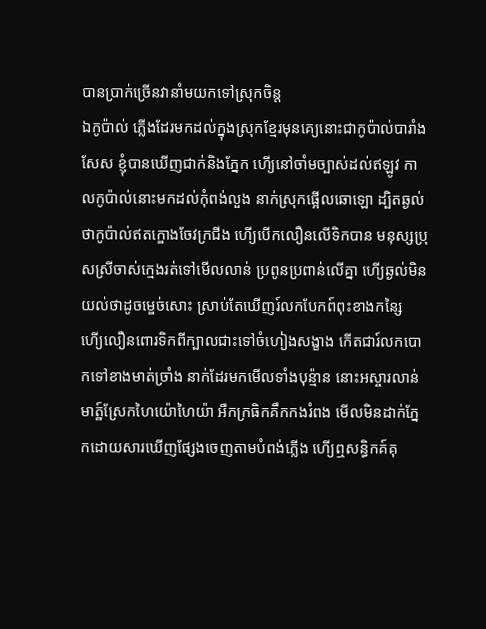បានប្រាក់ច្រើនវានាំមយកទៅស្រុកចិន្ត
ឯកូប៉ាល់ ភ្លើងដែរមកដល់ក្នុងស្រុកខ្មែរមុនគេ្យនោះជាកូប៉ាល់បារាំងសែស ខ្ញុំបានឃើញជាក់និងភ្នែក ហើ្យនៅចាំមច្បាស់ដល់ឥឡូវ កាលកូប៉ាល់នោះមកដល់កុំពង់លួង នាក់ស្រុកផ្អើលឆោឡោ ដ្បិតឆ្ងល់ថាកូប៉ាល់ឥតក្ឌោងចែវក្រជីង ហើ្យបើកលឿនលើទិកបាន មនុស្សប្រុសស្រីចាស់ក្មេងរត់ទៅមើលលាន់ ប្រពូនប្រពាន់លើគ្នា ហើ្យឆ្ងល់មិនយល់ថាដូចម្ឌេច់សោះ ស្រាប់តែឃើញរ៍លកបែកព៍ពុះខាងកន្សៃ ហើ្យលឿនពោរទិកពីក្បាលជាះទៅចំហៀងសង្ខាង កើតជារ៍លកបោកទៅខាងមាត់ច្រាំង នាក់ដែរមកមើលទាំងបុន្ម៉ាន នោះអស្ចារលាន់មាត្ឋ៍ស្រែកហៃយ៉ោហៃយ៉ា អឺកក្រធិកគឹកកងរំពង មើលមិនដាក់ភ្នែកដោយសារឃើញផ្សែងចេញតាមបំពង់ភ្លើង ហើ្យឮសន្ធិកគ៍គុ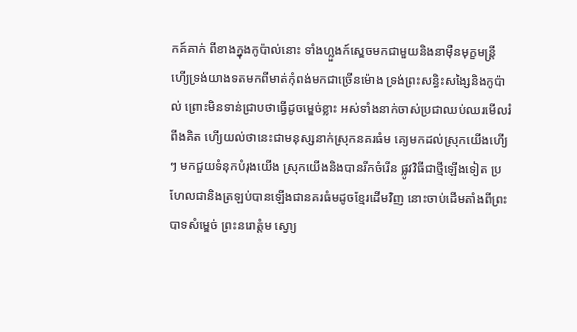កគ៍គាក់ ពីខាងក្នុងកូប៉ាល់នោះ ទាំងហ្លួងក៍ស្ឌេចមកជាមួយនិងនាម៉ឺនមុក្ខមន្ត្រី ហើ្យទ្រង់យាងទតមកពីមាត់កុំពង់មកជាច្រើនម៉ោង ទ្រង់ព្រះសន្ធិះសង្សៃនិងកូប៉ាល់ ព្រោះមិនទាន់ជ្រាបថាធ្វើដូចម្ឌេច់ខ្លាះ អស់ទាំងនាក់ចាស់ប្រជាឈប់ឈរមើលរំពីងគិត ហើ្យយល់ថានេះជាមនុស្សនាក់ស្រុកនគរធំម គេ្យមកដល់ស្រុកយើងហើ្យៗ មកជួយទំនុកបំរុងយើង ស្រុកយើងនិងបានរីកចំរើន ផ្លូវវិធីជាថ្មីឡើងទៀត ប្រហែលជានិងត្រឡប់បានឡើងជានគរធំមដូចខ្មែរដើមវិញ នោះចាប់ដើមតាំងពីព្រះបាទសំម្ឌេច់ ព្រះនរោត្តំម ស្វោ្យ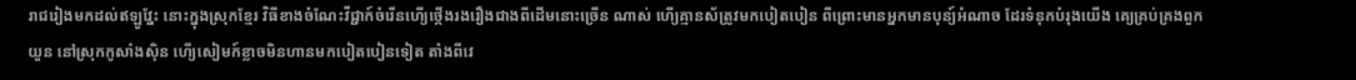រាជរៀងមកដល់ឥឡូវ្នែះ នោះក្នុងស្រុកខ្មែរ វិធីខាងចំណែះវីជ្ជាក៍ចំរើនហើ្យថ្កើងរងរឿងជាងពីដើមនោះច្រើន ណាស់ ហើ្យគ្មានស័ត្រូវមកបៀតបៀន ពីព្រោះមានអ្នកមានបុន្យ៍អំណាច ដែរទំនុកបំរុងយើង គេ្យគ្រប់គ្រងពួកយួន នៅស្រុកកូសាំងស៊ិន ហើ្យសៀមក៍ខ្លាចមិនហានមកបៀតបៀនទៀត តាំងពីវេ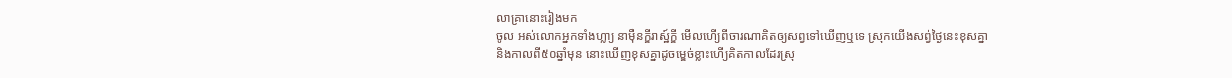លាគ្រានោះរៀងមក
ចូល អស់លោកអ្នកទាំងហ្លា្យ នាម៉ឺនក្ឌីរាស្ឋ៍ក្ឌី មើលហើ្យពីចារណាគិតឲ្យសព្វទៅឃើញឬទេ ស្រុកយើងសព្វ់ថ្ងៃនេះខុសគ្នានិងកាលពី៥០ឆ្នាំមុន នោះឃើញខុសគ្នាដូចម្ឌេច់ខ្លាះហើ្យគិតកាលដែរស្រុ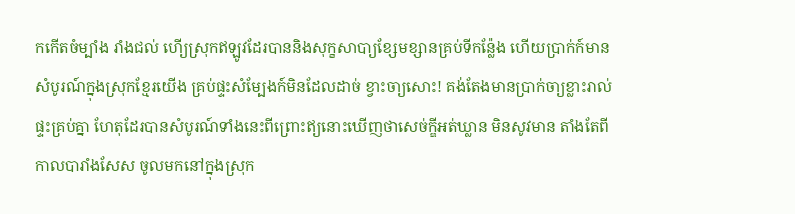កកើតចំម្បាំង រាំងជល់ ហើ្យស្រុកឥឡូវដែរបាននិងសុក្ខសាបា្យខ្សែមខ្សានគ្រប់ទីកន៉្លែង ហើយប្រាក់ក៍មានសំបូរណ៍ក្នុងស្រុកខ្មែរយើង គ្រប់ផ្ទះសំម្បែងក៍មិនដែលដាច់ ខ្វាះចា្យសោះ! គង់តែងមានប្រាក់ចា្យខ្លាះរាល់ផ្ទះគ្រប់គ្នា ហែតុដែរបានសំបូរណ៍ទាំងនេះពីព្រោះឥ្យនោះឃើញថាសេច់ក្ឌីអត់ឃ្លាន មិនសូវមាន តាំងតែពីកាលបារាំងសែស ចូលមកនៅក្នុងស្រុក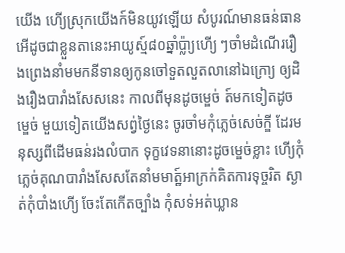យើង ហើ្យស្រុកយើងក៍មិនយូវឡើយ សំបូរណ៍មានធន់ធានអើដូចជាខ្លួនតានេះអាយូស្ម៍៨០ឆ្នាំប៉្លា្យហើ្យ ៗចាំមដំណើររឿងព្រេងនាំមមកនីទានឲ្យកូនចៅទួតលួតលានៅឯក្រោ្យ ឲ្យដិងរឿងបារាំងសែសនេះ កាលពីមុនដូចម្ឌេច់ ត៍មកទៀតដូចម្ឌេច់ មួយទៀតយើងសព្វ់ថ្ងៃនេះ ចូរចាំមកុំភ្លេច់សេច់ក្ឌី ដែរមនុស្សពីដើមធន់រងលំបាក ទុក្ខវេទនានោះដូចម្ឌេច់ខ្លាះ ហើ្យកុំភ្លេច់គុណបារាំងសែសតែនាំមមាត្ឋ៍អាក្រក់គិតការទុច្ចរិត ស្ងាត់កុំបាំងហើ្យ ចែះតែកើតច្បាំង កុំសទ់អត់ឃ្លាន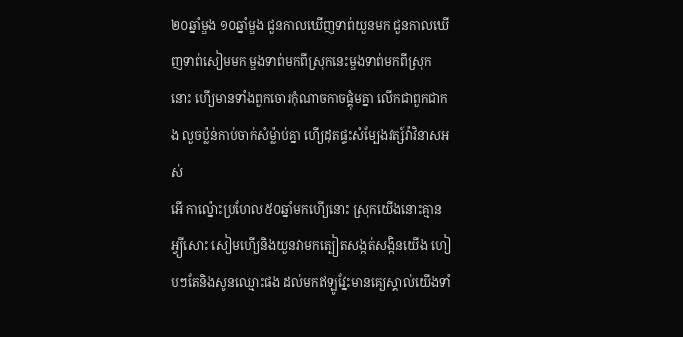២០ឆ្នាំម្ឌង ១០ឆ្នាំម្ឌង ជួនកាលឃើញទាព់យួនមក ជួនកាលឃើញទាព់សៀមមក ម្ឌងទាព់មកពីស្រុកនេះម្ឌងទាព់មកពីស្រុកនោះ ហើ្យមានទាំងពួកចោរកុំណាចកាចផ្គុំមគ្នា លើកជាពួកជាកង លួចប៉្លន់កាប់ចាក់សំម៉្លាប់គ្នា ហើ្យដុតផ្ទះសំម្បែងវត្ស៍វ៉ាវិនាសអស់
អើ កាល៉្នោះប្រហែល៥០ឆ្នាំមកហើ្យនោះ ស្រុកយើងនោះគ្មានអ្វ្យីសោះ សៀមហើ្យនិងយួនវាមកត្បៀតសង្កត់សង្កិនយើង ហៀបៗតែនិងសូនឈ្មោះផង ដល់មកឥឡូវ្នែះមានគេ្យស្គាល់យើងទាំ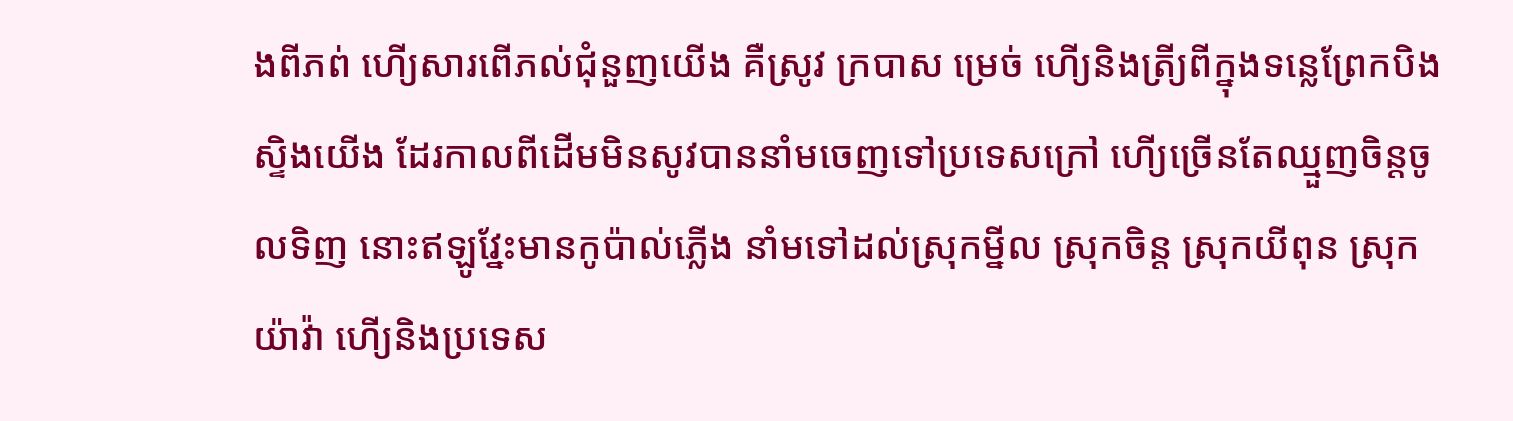ងពីភព់ ហើ្យសារពើភល់ជុំនួញយើង គឺស្រូវ ក្របាស ម្រេច់ ហើ្យនិងត្រី្យពីក្នុងទន្លេព្រែកបិងស្ទិងយើង ដែរកាលពីដើមមិនសូវបាននាំមចេញទៅប្រទេសក្រៅ ហើ្យច្រើនតែឈ្មួញចិន្តចូលទិញ នោះឥឡូវ្នែះមានកូប៉ាល់ភ្លើង នាំមទៅដល់ស្រុកម្នីល ស្រុកចិន្ត ស្រុកយីពុន ស្រុកយ៉ាវ៉ា ហើ្យនិងប្រទេស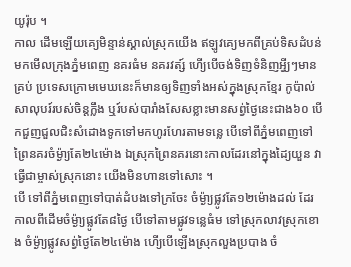យូរ៉ុប ។
កាល ដើមឡើយគេ្យមិន្ទាន់ស្គាល់ស្រុកយើង ឥឡូវគ្យេមកពីគ្រប់ទិសដំបន់ មកមើលក្រុងភ្នំមពេញ នគរធំម នគរវត្ស៍ ហើ្យបើចង់ទិញទំនិញអ្វី្យៗមានគ្រប់ ប្រទេសក្រោមមេឃនេះក៏មានឲ្យទិញទាំងអស់ក្នុងស្រុកខ្មែរ កូប៉ាល់សាលុបរ៍របស់ចិន្តក្លឹង ឬរ៍បស់បារាំងសែសខ្លាះមានសព្វ់ថ្ងៃនេះជាង៦០ បើកជួញជួលជិះសំដោងទូកទៅមកហូរហែរតាមទន្លេ បើទៅពីភ្នំមពេញទៅព្រៃនគរចំម៉្ងា្យតែ២៤ម៉ោង ឯស្រុកព្រៃនគរនោះកាលដែរនៅក្នុងដ្យៃយួន វាធ្វើជាម្ចាស់ស្រុកនោះ យើងមិនហានទៅសោះ ។
បើ ទៅពីភ្នំមពេញទៅបាត់ដំបងទៅក្រចែះ ចំម៉្ងា្យផ្លូវតែ១២ម៉ោងដល់ ដែរកាលពីដើមចំម៉្ងា្យផ្លូវតែ៨ថ្ងៃ បើទៅតាមផ្លូវទន្លេធំម ទៅស្រុកលាវស្រុកខោង ចំម៉្ងា្យផ្លូវសព្វ់ថ្ងៃតែ២៤ម៉ោង ហើ្យបើឡើងស្រុកលួងប្របាង ចំ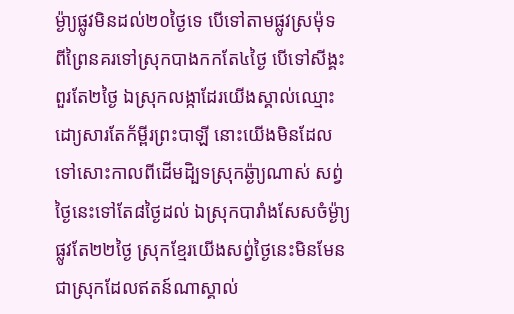ម៉្ងា្យផ្លូវមិនដល់២០ថ្ងៃទេ បើទៅតាមផ្លូវស្រម៉ុទ ពីព្រៃនគរទៅស្រុកបាងកកតែ៤ថ្ងៃ បើទៅសីង្គះពួរតែ២ថ្ងៃ ឯស្រុកលង្កាដែរយើងស្គាល់ឈ្មោះដោ្យសារតែក័ម្ពីរព្រះបាឡី នោះយើងមិនដែលទៅសោះកាលពីដើមដិ្បទស្រុកឆ្ង៉ា្យណាស់ សព្វ់ថ្ងៃនេះទៅតែ៨ថ្ងៃដល់ ឯស្រុកបារាំងសែសចំម្ង៉ា្យផ្លូវតែ២២ថ្ងៃ ស្រុកខ្មែរយើងសព្វ់ថ្ងៃនេះមិនមែនជាស្រុកដែលឥតន៍ណាស្គាល់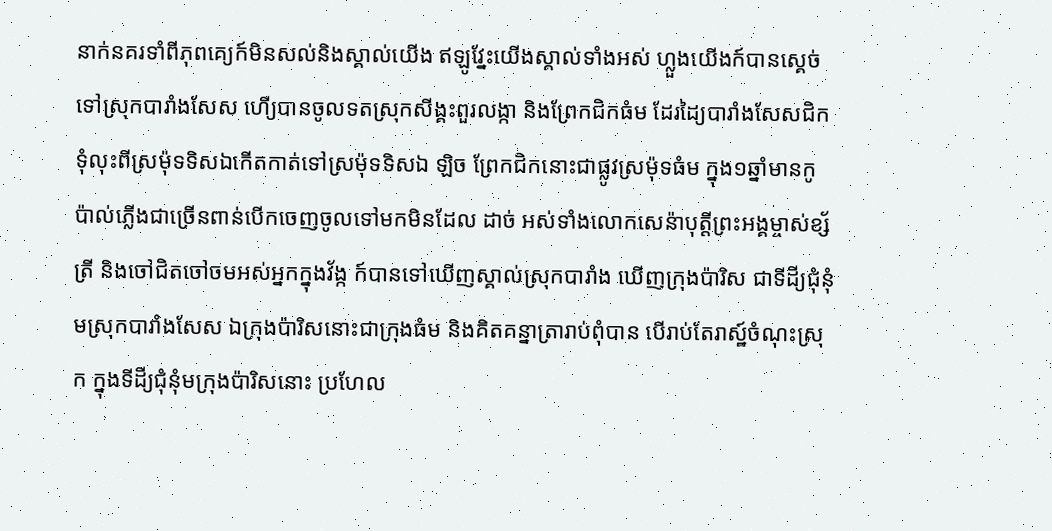នាក់នគរទាំពីភុពគ្យេក៍មិនសល់និងស្គាល់យើង ឥឡូវ្នែះយើងស្គាល់ទាំងអស់ ហ្លួងយើងក៍បានស្គេច់ទៅស្រុកបារាំងសែស ហើ្យបានចូលទតស្រុកសីង្គះពួរលង្កា និងព្រែកជិកធំម ដែរដ្យៃបារាំងសែសជិកទុំលុះពីស្រម៉ុទទិសឯកើតកាត់ទៅស្រម៉ុទទិសឯ ឡិច ព្រែកជិកនោះជាផ្លូវស្រម៉ុទធំម ក្នុង១ឆ្នាំមានកូប៉ាល់ភ្លើងជាច្រើនពាន់បើកចេញចូលទៅមកមិនដែល ដាច់ អស់ទាំងលោកសេន៉ាបុត្តីព្រះអង្គម្ចាស់ខ្ស័ត្រី និងចៅជិតចៅចមអស់អ្នកក្នុងវ័ង្ក ក៍បានទៅឃើញស្គាល់ស្រុកបារាំង ឃើញក្រុងប៉ារិស ជាទីដី្យជុំនុំមស្រុកបារាំងសែស ឯក្រុងប៉ារិសនោះជាក្រុងធំម និងគិតគន្នាត្រារាប់ពុំបាន បើរាប់តែរាស្ឋ៍ចំណុះស្រុក ក្នុងទីដី្យជុំនុំមក្រុងប៉ារិសនោះ ប្រហែល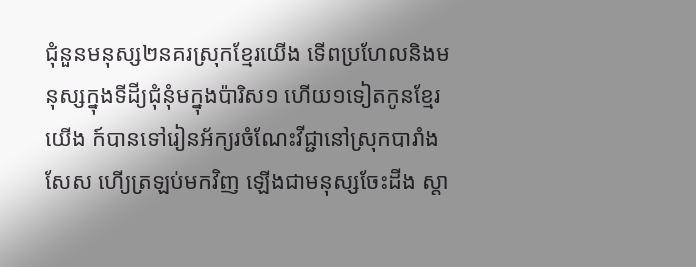ជុំនួនមនុស្ស២នគរស្រុកខ្មែរយើង ទើពប្រហែលនិងមនុស្សក្នុងទីដី្យជុំនុំមក្នុងប៉ារិស១ ហើយ១ទៀតកូនខ្មែរយើង ក៍បានទៅរៀនអ័ក្យរចំណែះវីជ្ជានៅស្រុកបារាំងសែស ហើ្យត្រឡប់មកវិញ ឡើងជាមនុស្សចែះដីង ស្ដា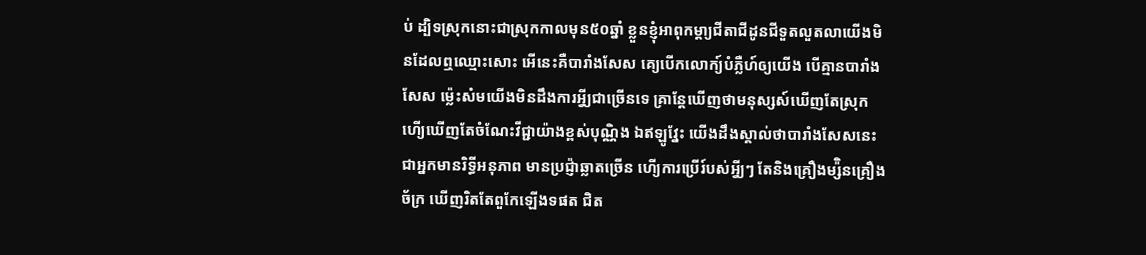ប់ ដ្បិទស្រុកនោះជាស្រុកកាលមុន៥០ឆ្នាំ ខ្លួនខ្ញុំអាពុកម្ដា្យជីតាជីដូនជីទួតលួតលាយើងមិនដែលឮឈ្មោះសោះ អើនេះគឺបារាំងសែស គ្យេបើកលោក្យ៍បំភ្លឺហ៍ឲ្យយើង បើគ្មានបារាំងសែស ម្ល៉េះសំមយើងមិនដឹងការអ្វី្យជាច្រើនទេ គ្រាន្តែឃើញថាមនុស្សស៍ឃើញតែស្រុក ហើ្យឃើញតែចំណែះវីជ្ជាយ៉ាងខ្ពស់បុណ្ណិង ឯឥឡូវ្នែះ យើងដឹងស្គាល់ថាបារាំងសែសនេះ ជាអ្នកមានរិទ្ធីអនុភាព មានប្រជ្ញ៉ាឆ្លាតច្រើន ហើ្យការប្រើរ៍បស់អ្វី្យៗ តែនិងគ្រឿងម្ស៉ិនគ្រឿងច័ក្រ ឃើញរិតតែពួកែឡើងទផត ជិត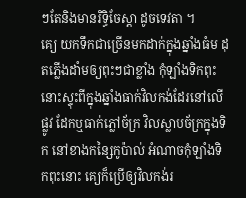ៗតែនិងមានរិទ្ធិចែស្តា ដូចទេវតា ។
គ្យេ យកទឹកជាច្រើនមកដាក់ក្នុងឆ្នាំងធំម ដុតភ្លើងដាំមឲ្យពុះៗជាខ្លាំង កុំឡាំងទិកពុះនោះស្ទុះពីក្នុងឆ្នាំងធាក់វិលកង់ដែរនៅលើផ្លូវ ដែកឬធាក់ភ្លៅច័ក្រ វិលស្លាបច័ក្រក្នុងទិក នៅខាងកន្សៃកូប៉ាល់ អំណាចកុំឡាំងទិកពុះនោះ គ្យេក៏ប្រើឲ្យវិលកង់រ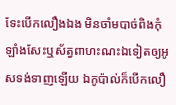ទែះបើកលឿងឯង មិនចាំមបាច់ពិងកុំឡាំងសែះឬស័ត្វពាហះណះឯទៀតឲ្យអូសទង់ទាញឡើយ ឯកូប៉ាល់ក៏បើកលឿ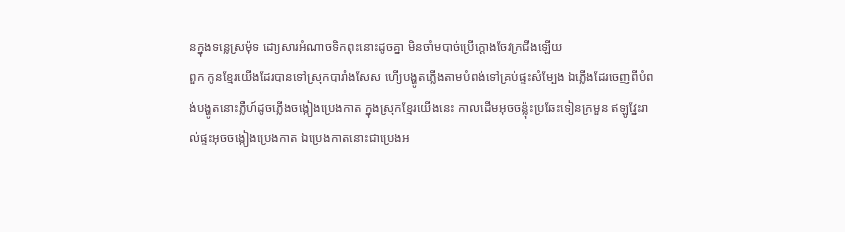នក្នុងទន្លេស្រម៉ុទ ដោ្យសារអំណាចទិកពុះនោះដូចគ្នា មិនចាំមបាច់ប្រើក្ដោងចែវក្រជីងឡើយ
ពួក កូនខ្មែរយើងដែរបានទៅស្រុកបារាំងសែស ហើ្យបង្ហូតភ្លើងតាមបំពង់ទៅគ្រប់ផ្ទះសំម្បែង ឯភ្លើងដែរចេញពីបំពង់បង្ហូតនោះភ្លឺហ៍ដូចភ្លើងចង្កៀងប្រេងកាត ក្នុងស្រុកខ្មែរយើងនេះ កាលដើមអុចចន្ល៉ុះប្រឆែះទៀនក្រមួន ឥឡូវ្នែះរាល់ផ្ទះអុចចង្កៀងប្រេងកាត ឯប្រេងកាតនោះជាប្រេងអ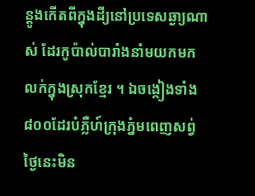ន្ដូងកើតពីក្នុងដី្យនៅប្រទេសឆ្ងា្យណាស់ ដែរកូប៉ាល់បារាំងនាំមយកមកលក់ក្នុងស្រុកខ្មែរ ។ ឯចង្កៀងទាំង៨០០ដែរបំភ្លឺហ៍ក្រុងភ្នំមពេញសព្វ់ថ្ងៃនេះមិន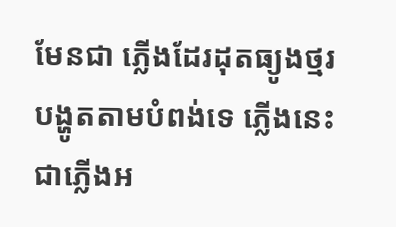មែនជា ភ្លើងដែរដុតធ្យូងថ្មរ បង្ហូតតាមបំពង់ទេ ភ្លើងនេះជាភ្លើងអ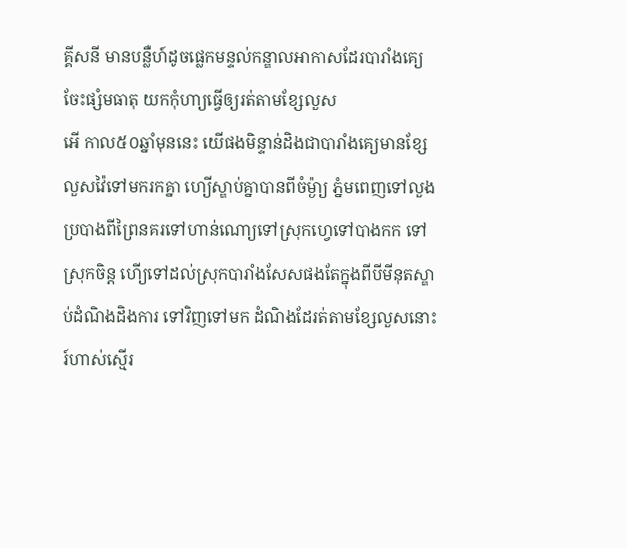គ្គីសនី មានបន្លឺហ៍ដូចផ្លេកមន្ទល់កន្ឌាលអាកាសដែរបារាំងគ្យេចែះផ្សំមធាតុ យកកុំហា្យធ្វើឲ្យរត់តាមខ្សែលួស
អើ កាល៥០ឆ្នាំមុននេះ យើផងមិន្ទាន់ដិងជាបារាំងគ្យេមានខ្សែលួសវ៉ៃទៅមករកគ្នា ហ្យើស្ឌាប់គ្នាបានពីចំម្ង៉ា្យ ភ្នំមពេញទៅលួងប្របាងពីព្រៃនគរទៅហាន់ណោ្យទៅស្រុកហ្វេទៅបាងកក ទៅស្រុកចិន្ត ហើ្យទៅដល់ស្រុកបារាំងសែសផងតែក្នុងពីបីមីនុតស្ឌាប់ដំណិងដិងការ ទៅវិញទៅមក ដំណិងដែរត់តាមខ្សែលួសនោះ រ៍ហាស់ស្មើរ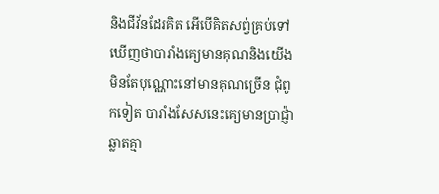និងជីវ័នដែរគិត អើបើគិតសព្វ់គ្រប់ទៅ ឃើញថាបារាំងគ្យេមានគុណនិងយើងមិនតែបុណ្ណោះនៅមានគុណច្រើន ជុំពូកទៀត បារាំងសែសនេះគ្យេមានប្រាជ្ញ៉ាឆ្លាតគ្មា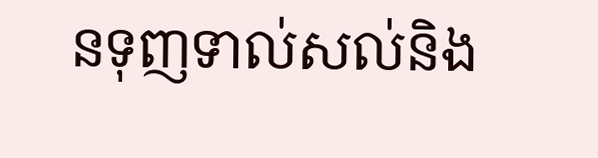នទុញទាល់សល់និង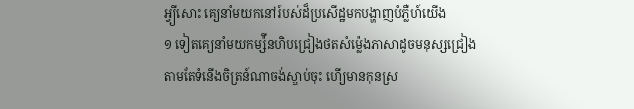អ្វ្យីសោះ គ្យេនាំមយកនៅរ៍បស់ដ៏ប្រសើដ្ឋមកបង្ហាញបំភ្លឺហ៍យើង
១ ទៀតគ្យេនាំមយកម្ស៉ីនហិបជ្រៀងថតសំម៉្លេងភាសាដូចមនុស្សជ្រៀង តាមតែទំនើងចិត្រន៍ណាចង់ស្ឌាប់ចុះ ហើ្យមានកុនស្រ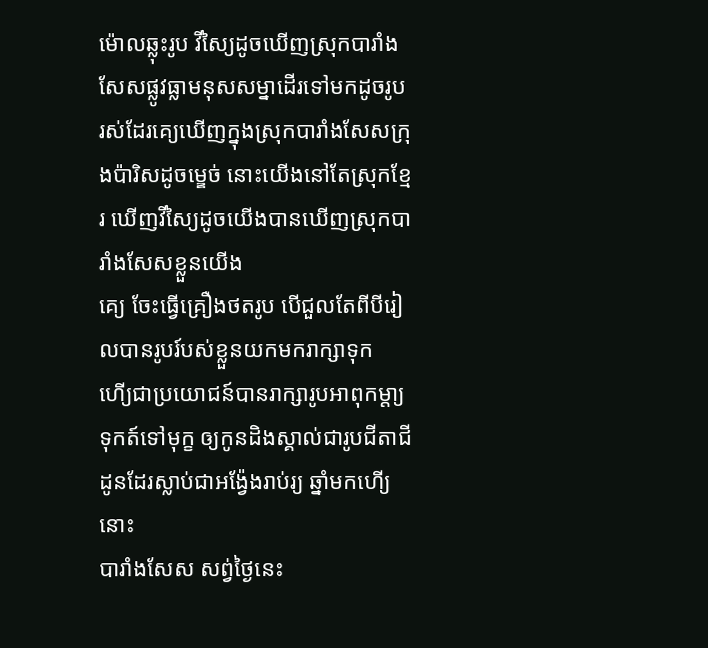ម៉ោលឆ្លុះរូប វីស្យៃដូចឃើញស្រុកបារាំងសែសផ្លូវធ្លាមនុសសម្នាដើរទៅមកដូចរូប រស់ដែរគ្យេឃើញក្នុងស្រុកបារាំងសែសក្រុងប៉ារិសដូចម្ឌេច់ នោះយើងនៅតែស្រុកខ្មែរ ឃើញវីស្យៃដូចយើងបានឃើញស្រុកបារាំងសែសខ្លួនយើង
គ្យេ ចែះធ្វើគ្រឿងថតរូប បើជួលតែពីបីរៀលបានរូបរ៍បស់ខ្លួនយកមករាក្សាទុក ហើ្យជាប្រយោជន៍បានរាក្សារូបអាពុកម្ដា្យទុកត៍ទៅមុក្ខ ឲ្យកូនដិងស្គាល់ជារូបជីតាជីដូនដែរស្លាប់ជាអង្វ៉ែងរាប់រ្យ ឆ្នាំមកហើ្យនោះ
បារាំងសែស សព្វ់ថ្ងៃនេះ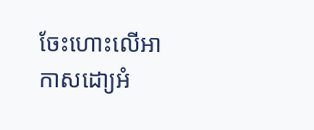ចែះហោះលើអាកាសដោ្យអំ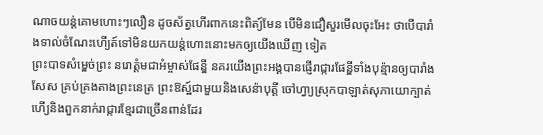ណាចយន្ត់គោមហោះៗលឿន ដូចស័ត្វហើរពាកនេះពិត្យ៍មែន បើមិនជឿសួរមើលចុះអែះ ថាបើបារាំងទាល់ចំណែះហើ្យត៍ទៅមិនយកយន្ត់ហោះនោះមកឲ្យយើងឃើញ ទៀត
ព្រះបាទសំម្ឌេច់ព្រះ នរោត្តំមជាអំម្ចាស់ផែន្ឌី នគរយើងព្រះអង្គបានផ្ញើរាជ្ការផែន្ឌីទាំងបុន៉្មានឲ្យបារាំងសែស គ្រប់គ្រងតាងព្រះនេត្រ ព្រះឱស្ឋ៍ជាមួយនិងសេន៉ាបុត្តី ចៅហ្វា្យស្រុកបាឡាត់សុភាយោក្បាត់ ហើ្យនិងពួកនាក់រាជ្ការខ្មែរជាច្រើនពាន់ដែរ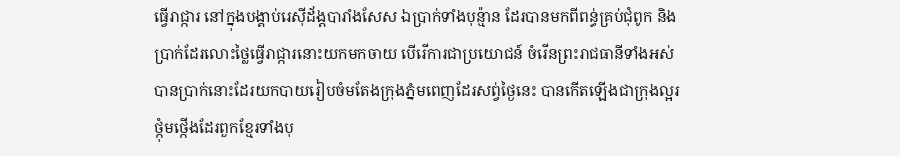ធ្វើរាជ្ការ នៅក្នុងបង្គាប់រេស៊ីដ័ង្ដបារាំងសែស ឯប្រាក់ទាំងបុន្ម៉ាន ដែរបានមកពីពន្ធ់គ្រប់ជុំពូក និងប្រាក់ដែរលោះថ្លៃធ្វើរាជ្ការនោះយកមកចាយ បើរើការជាប្រយោជន៍ ចំរើនព្រះរាជធានីទាំងអស់ បានប្រាក់នោះដែរយកបាយរៀបចំមតែងក្រុងភ្នំមពេញដែរសព្វ់ថ្ងៃនេះ បានកើតឡើងជាក្រុងល្អរថ្កុំមថ្កើងដែរពួកខ្មែរទាំងបុ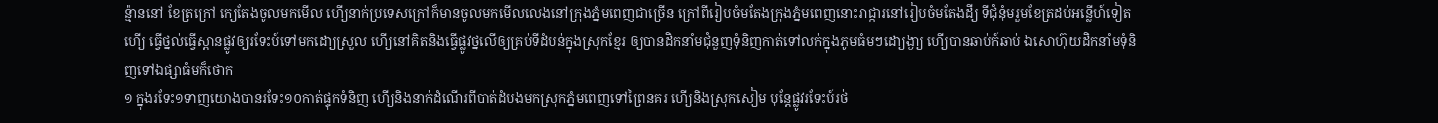ន្ម៉ាននៅ ខែត្រក្រៅ ក្យេតែងចូលមកមើល ហើ្យនាក់ប្រទេសក្រៅក៏មានចូលមកមើលលេងនៅក្រុងភ្នំមពេញជាច្រើន ក្រៅពីរៀបចំមតែងក្រុងភ្នំមពេញនោះរាជ្ការនៅរៀបចំមតែងដី្យ ទីជុំនុំមរួមខែត្រដប់អន្លើហ៍ទៀត
ហើ្យ ធ្វើថ្នល់ធ្វើស្ពានផ្លូវឲ្យរទែះប៍ទៅមកដោ្យស្រួល ហើ្យនៅគិតនិងធ្វើផ្លូវថ្នលើឲ្យគ្រប់ទីដំបន់ក្នុងស្រុកខ្មែរ ឲ្យបានដិកនាំមជុំនួញទុំនិញកាត់ទៅលក់ក្នុងភូមធំមៗដោ្យង្ងា្យ ហើ្យបានឆាប់ក៍ឆាប់ ឯសោហ៊ុយដិកនាំមទុំនិញទៅឯផ្សាធំមក៏ថោក
១ ក្នុងរទែះ១ទាញយោងបានរទែះ១០កាត់ផ្ទុកទំនិញ ហើ្យនិងនាក់ដំណើរពីបាត់ដំបងមកស្រុកភ្នំមពេញទៅព្រៃនគរ ហើ្យនិងស្រុកសៀម បុន្តែផ្លូវរទែះប៍រថ់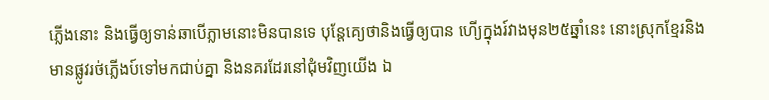ភ្លើងនោះ និងធ្វើឲ្យទាន់ឆាបើភ្លាមនោះមិនបានទេ បុន្តែគ្យេថានិងធ្វើឲ្យបាន ហើ្យក្នុងរ៍វាងមុន២៥ឆ្នាំនេះ នោះស្រុកខ្មែរនិងមានផ្លូវរថ់ភ្លើងប៍ទៅមកជាប់គ្នា និងនគរដែរនៅជុំមវិញយើង ឯ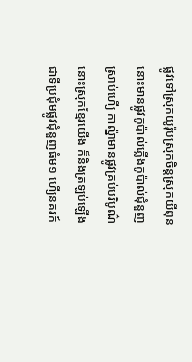ផ្លូវទៅស្រុកយូរ៉ុបស្រុកចិន្តស្រុកយីពុន នោះមានផ្លូវកូប៉ាល់ភ្លើងកូប៉ាល់ជុំនួញស្រាប់ហើ្យ កាល៉្នាមានផ្លូវគ្រប់បរិបូណ៌នោះស្រុកខ្មែរយើង ក៏និងត្រឡប់ឡើងជាទីប្រជុំមផ្លូវជុំនួញធំម១ ហើ្យនគរក៍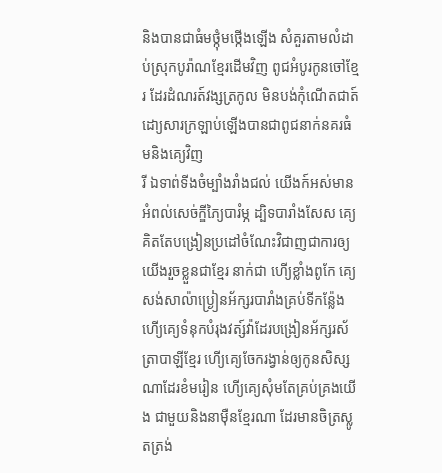និងបានជាធំមថ្កុំមថ្កើងឡើង សំគួរតាមលំដាប់ស្រុកបូរ៉ាណខ្មែរដើមវិញ ពូជអំបូរកូនចៅខ្មែរ ដែរដំណរត៍វង្សត្រកូល មិនបង់កុំណើតជាត៍ ដោ្យសារក្រឡាប់ឡើងបានជាពូជនាក់នគរធំមនិងគ្យេវិញ
រី ឯទាព់ទីងចំម្បាំងរាំងជល់ យើងក៍អស់មានអំពល់សេច់ក្ឌីភ្យៃបារំម្ភ ដ្បិទបារាំងសែស គ្យេគិតតែបង្រៀនប្រដៅចំណែះវិជាញជាការឲ្យយើងរួចខ្លួនជាខ្មែរ នាក់ជា ហើ្យខ្លាំងពូកែ គ្យេសង់សាល៉ាប្ង្រៀនអ័ក្សរបារាំងគ្រប់ទីកន៉្លែង ហើ្យគ្យេទំនុកបំរុងវត្ស៍វ៉ាដែរបង្រៀនអ័ក្សរស័ត្រាបាឡីខ្មែរ ហើ្យគេ្យចែករង្វាន់ឲ្យកូនសិស្សណាដែរខំមរៀន ហើ្យគ្យេសុំមតែគ្រប់គ្រងយើង ជាមួយនិងនាម៉ឺនខ្មែរណា ដែរមានចិត្រស្លូតត្រង់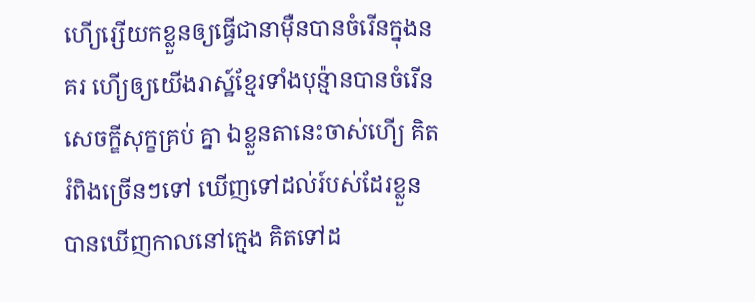ហើ្យរ្សើយកខ្លួនឲ្យធ្វើជានាម៉ឺនបានចំរើនក្នុងនគរ ហើ្យឲ្យយើងរាស្ឋ៍ខ្មែរទាំងបុន៉្មានបានចំរើនសេចក្ឌីសុក្ខគ្រប់ គ្នា ឯខ្លួនតានេះចាស់ហើ្យ គិតរំពិងច្រើនៗទៅ ឃើញទៅដល់រ៍បស់ដែរខ្លួន បានឃើញកាលនៅក្មេង គិតទៅដ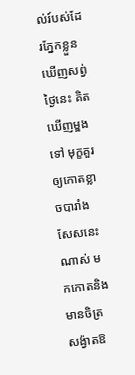ល់រ៍បស់ដែរភ្នែកខ្លួនឃើញសព្វ់ថ្ងៃនេះ គិតឃើញម្ឌងទៅ មុក្ខគួរឲ្យកោតខ្លាចបារាំងសែសនេះណាស់ មកកោតនិងមានចិត្រសង៉្វាតឱ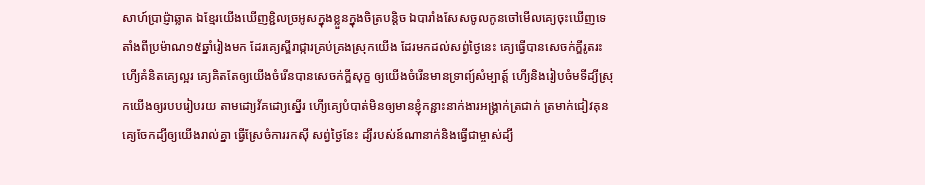សាហ៍ប្រាជ៉្ញាឆ្លាត ឯខ្មែរយើងឃើញខ្ជិលច្រអូសក្នុងខ្លួនក្នុងចិត្របន្តិច ឯបារាំងសែសចូលកូនចៅមើលគ្យេចុះឃើញទេ តាំងពីប្រម៉ាណ១៥ឆ្នាំរៀងមក ដែរគ្យេស្ឌីរាជ្ការគ្រប់គ្រងស្រុកយើង ដែរមកដល់សព្វ់ថ្ងៃនេះ គ្យេធ្វើបានសេចក់ក្ឌីរូតរះ ហើ្យគំនិតគ្យេល្អរ គ្យេគិតតែឲ្យយើងចំរើនបានសេចក់ក្ឌីសុក្ខ ឲ្យយើងចំរើនមានទ្រាព្យ៍សំម្បាត្ត៍ ហើ្យនិងរៀបចំមទីដ្យីស្រុកយើងឲ្យរបបរៀបរយ តាមដោ្យវ័គដោ្យស្នើរ ហើ្យគ្យេបំបាត់មិនឲ្យមានខ្ញុំកន្ជាះនាក់ងារអង្គ្រាក់ត្រជាក់ ត្រមាក់ជៀវគុន គ្យេចែកដ្យីឲ្យយើងរាល់គ្នា ធ្វើស្រែចំការរកស៊ី សព្វ់ថ្ងៃនែះ ដ្យីរបស់ន៍ណានាក់និងធ្វើជាម្ចាស់ដ្យី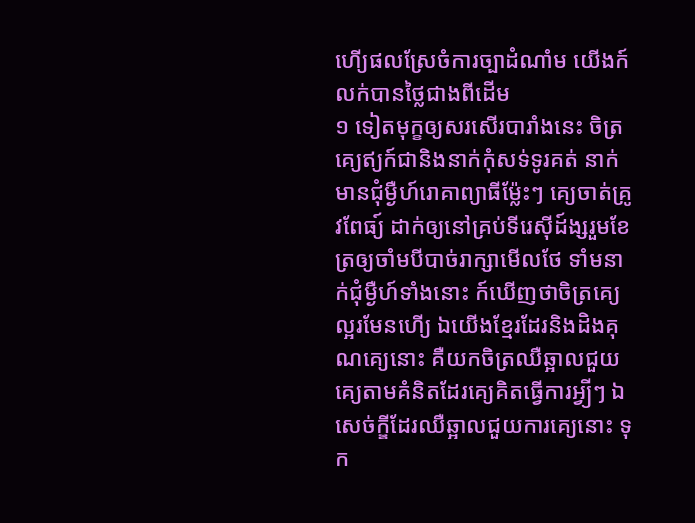ហើ្យផលស្រែចំការច្បាដំណាំម យើងក៍លក់បានថ្លៃជាងពីដើម
១ ទៀតមុក្ខឲ្យសរសើរបារាំងនេះ ចិត្រគ្យេឥ្យក៍ជានិងនាក់កុំសទ់ទូរគត់ នាក់មានជុំម្ងឺហ៍រោគាព្យាធីម៉្លែះៗ គ្យេចាត់គ្រូវពែធ្យ៍ ដាក់ឲ្យនៅគ្រប់ទីរេស៊ីដ៍ង្សរួមខែត្រឲ្យចាំមបីបាច់រាក្សាមើលថែ ទាំមនាក់ជុំម្ងឺហ៍ទាំងនោះ ក៍ឃើញថាចិត្រគ្យេល្អរមែនហើ្យ ឯយើងខ្មែរដែរនិងដិងគុណគ្យេនោះ គឺយកចិត្រឈឺឆ្អាលជួយគ្យេតាមគំនិតដែរគ្យេគិតធ្វើការអ្វ្យីៗ ឯសេច់ក្ឌីដែរឈឺឆ្អាលជួយការគ្យេនោះ ទុក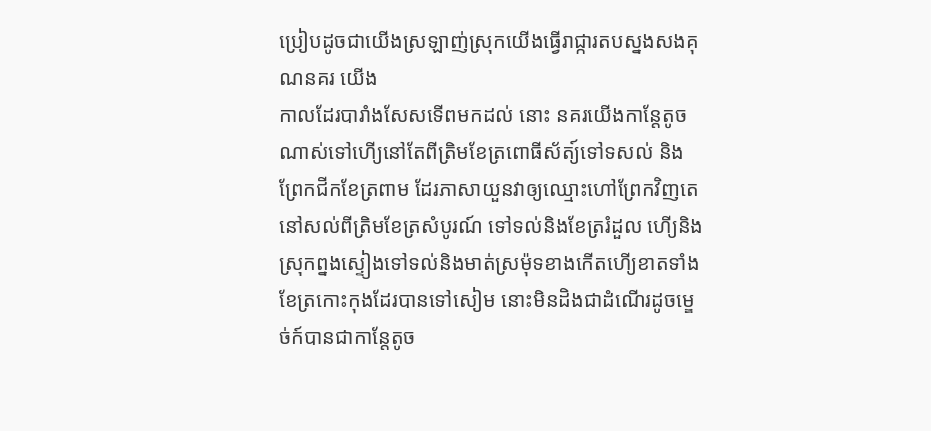ប្រៀបដូចជាយើងស្រឡាញ់ស្រុកយើងធ្វើរាជ្ការតបស្នងសងគុណនគរ យើង
កាលដែរបារាំងសែសទើពមកដល់ នោះ នគរយើងកាន្តែតូចណាស់ទៅហើ្យនៅតែពីត្រិមខែត្រពោធីស័ត្យ៍ទៅទសល់ និងព្រែកជីកខែត្រពាម ដែរភាសាយួនវាឲ្យឈ្មោះហៅព្រែកវិញតេនៅសល់ពីត្រិមខែត្រសំបូរណ៍ ទៅទល់និងខែត្ររំដួល ហើ្យនិងស្រុកព្នងស្ទៀងទៅទល់និងមាត់ស្រម៉ុទខាងកើតហើ្យខាតទាំង ខែត្រកោះកុងដែរបានទៅសៀម នោះមិនដិងជាដំណើរដូចម្ឌេច់ក៍បានជាកាន្តែតូច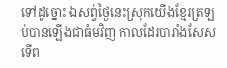ទៅដូច្នោះ ឯសព្វ់ថ្ងៃនេះស្រុកយើងខ្មែរត្រឡប់បានឡើងជាធំមវិញ កាលដែរបារាំងសែសទើព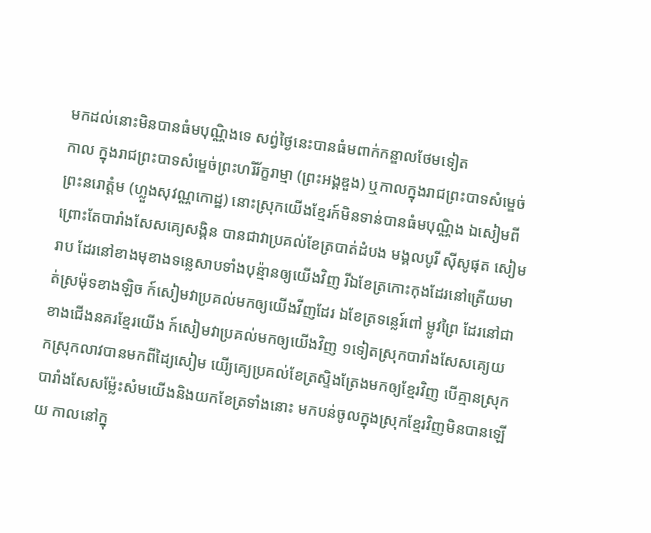មកដល់នោះមិនបានធំមបុណ្ណិងទេ សព្វ់ថ្ងៃនេះបានធំមពាក់កន្ឌាលថែមទៀត
កាល ក្នុងរាជព្រះបាទសំម្ឌេច់ព្រះហរិរ័ក្ខរាម្មា (ព្រះអង្គឌួង) ឬកាលក្នុងរាជព្រះបាទសំម្ឌេច់ព្រះនរោត្តំម (ហ្លួងសុវណ្ណកោដ្ឋ) នោះស្រុកយើងខ្មែរក៍មិនទាន់បានធំមបុណ្ណិង ឯសៀមពីព្រោះតែបារាំងសែសគ្យេសង្កិន បានជាវាប្រគល់ខែត្របាត់ដំបង មង្គលបូរី ស៊ីសូផុត សៀមរាប ដែរនៅខាងមុខាងទន្លេសាបទាំងបុន៉្មានឲ្យយើងវិញ រីឯខែត្រកោះកុងដែរនៅត្រើយមាត់ស្រម៉ុទខាងឡិច ក៍សៀមវាប្រគល់មកឲ្យយើងវីញដែរ ឯខែត្រទន្លេរ៍ពៅ ម្លូវព្រៃ ដែរនៅជាខាងជើងនគរខ្មែរយើង ក៍សៀមវាប្រគល់មកឲ្យយើងវិញ ១ទៀតស្រុកបារាំងសែសគ្យេយកស្រុកលាវបានមកពីដ្យៃសៀម យើ្យគ្យេប្រគល់ខែត្រស្ទិងត្រែងមកឲ្យខ្មែរវិញ បើគ្មានស្រុកបារាំងសែសម៉្លែះសំមយើងនិងយកខែត្រទាំងនោះ មកបន់ចូលក្នុងស្រុកខ្មែរវិញមិនបានឡើយ កាលនៅក្នុ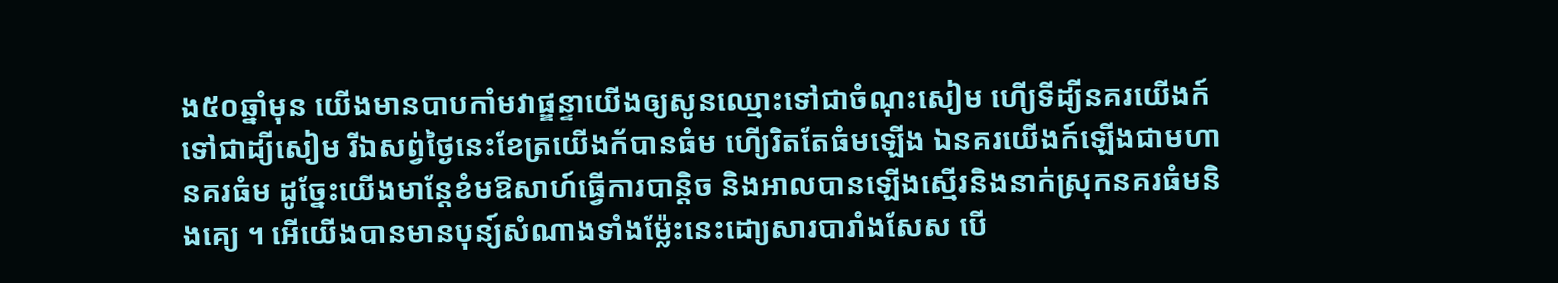ង៥០ឆ្នាំមុន យើងមានបាបកាំមវាផ្ឌន្ទាយើងឲ្យសូនឈ្មោះទៅជាចំណុះសៀម ហើ្យទីដ្យីនគរយើងក៍ទៅជាដ្យីសៀម រីឯសព្វ់ថ្ងៃនេះខែត្រយើងក័បានធំម ហើ្យរិតតែធំមឡើង ឯនគរយើងក៍ឡើងជាមហានគរធំម ដូច្នែះយើងមាន្តែខំមឱសាហ៍ធ្វើការបាន្តិច និងអាលបានឡើងស្មើរនិងនាក់ស្រុកនគរធំមនិងគ្យេ ។ អើយើងបានមានបុន្យ៍សំណាងទាំងម៉្លែះនេះដោ្យសារបារាំងសែស បើ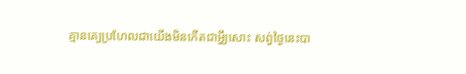គ្មានគ្យេប្រហែលជាយើងមិនកើតជាអ្វី្យសោះ សព្វ់ថ្ងៃនេះបា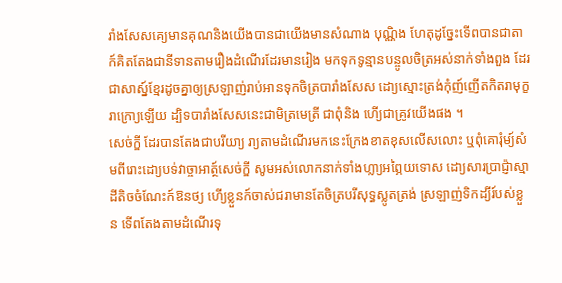រាំងសែសគ្យេមានគុណនិងយើងបានជាយើងមានសំណាង បុណ្ណិង ហែតុដូច្នែះទើពបានជាតាក៍គិតតែងជានីទានតាមរឿងដំណើរដែរមានរៀង មកទុកទូន្មានបន្ចូលចិត្រអស់នាក់ទាំងពួង ដែរជាសាស្ន៍ខ្មែរដូចគ្នាឲ្យស្រឡាញ់រាប់អានទុកចិត្របារាំងសែស ដោ្យស្មោះត្រង់កុំញ៍ញើតកិតរាមុក្ខរាក្រោ្យឡើយ ដ្បិទបារាំងសែសនេះជាមិត្រមេត្រី ជាពុំនិង ហើ្យជាគ្រូវយើងផង ។
សេច់ក្ឌី ដែរបានតែងជាបរីយា្យ រា្យតាមដំណើរមកនេះក្រែងខាតខុសលើសលោះ ឬពុំគោរុំម្យ៍សំមពីរោះដោ្យបទ់វាច្ចាអាត្ថ៍សេច់ក្ឌី សូមអស់លោកនាក់ទាំងហ្លា្យអព្ភៃយទោស ដោ្យសារប្រាជ៉្ញាស្មាដីតិចចំណែះក៍ឱនថ្យ ហើ្យខ្លួនក៍ចាស់ជរាមានតែចិត្របរីសុទ្ធស្លូតត្រង់ ស្រឡាញ់ទិកដ្យីរ៍បស់ខ្លួន ទើពតែងតាមដំណើរទុ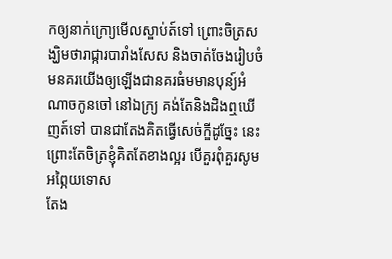កឲ្យនាក់ក្រោ្យមើលស្ឌាប់ត៍ទៅ ព្រោះចិត្រសង្ឃិមថារាជ្ការបារាំងសែស និងចាត់ចែងរៀបចំមនគរយើងឲ្យឡើងជានគរធំមមានបុន្យ៍អំណាចកូនចៅ នៅឯក្រ្យ គង់តែនិងដិងឮឃើញត៍ទៅ បានជាតែងគិតធ្វើសេច់ក្ឌីដូច្នែះ នេះព្រោះតែចិត្រខ្ញុំគិតតែខាងល្អរ បើគួរពុំគួរសូមអព្ភៃយទោស
តែង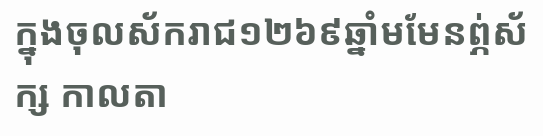ក្នុងចុលស័ករាជ១២៦៩ឆ្នាំមមែនព្ភ់ស័ក្ស កាលតា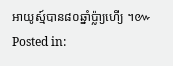អាយូស្ម៍បាន៨០ឆ្នាំប៉្លា្យហើ្យ ។៚
Posted in: